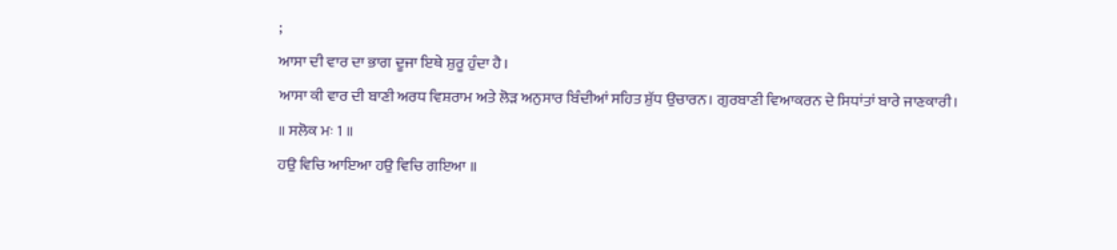;
ਆਸਾ ਦੀ ਵਾਰ ਦਾ ਭਾਗ ਦੂਜਾ ਇਥੇ ਸ਼ੁਰੂ ਹੁੰਦਾ ਹੈ।
ਆਸਾ ਕੀ ਵਾਰ ਦੀ ਬਾਣੀ ਅਰਧ ਵਿਸ਼ਰਾਮ ਅਤੇ ਲੋੜ ਅਨੁਸਾਰ ਬਿੰਦੀਆਂ ਸਹਿਤ ਸ਼ੁੱਧ ਉਚਾਰਨ। ਗੁਰਬਾਣੀ ਵਿਆਕਰਨ ਦੇ ਸਿਧਾਂਤਾਂ ਬਾਰੇ ਜਾਣਕਾਰੀ।
॥ ਸਲੋਕ ਮਃ 1 ॥
ਹਉ ਵਿਚਿ ਆਇਆ ਹਉ ਵਿਚਿ ਗਇਆ ॥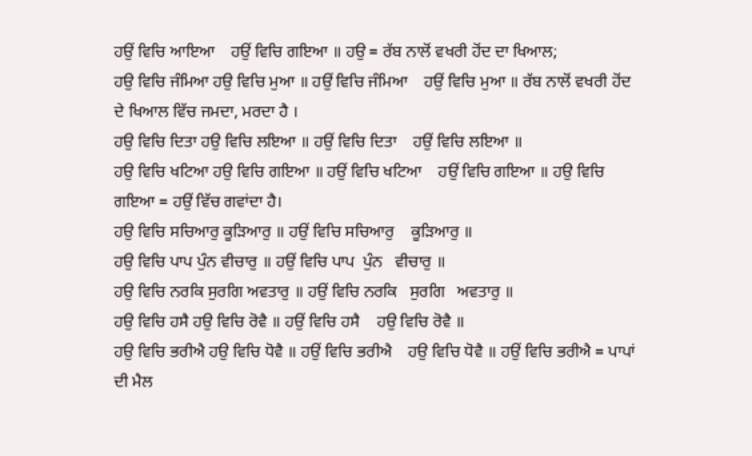ਹਉਂ ਵਿਚਿ ਆਇਆ    ਹਉਂ ਵਿਚਿ ਗਇਆ ॥ ਹਉ = ਰੱਬ ਨਾਲੋਂ ਵਖਰੀ ਹੋਂਦ ਦਾ ਖਿਆਲ;
ਹਉ ਵਿਚਿ ਜੰਮਿਆ ਹਉ ਵਿਚਿ ਮੁਆ ॥ ਹਉਂ ਵਿਚਿ ਜੰਮਿਆ    ਹਉਂ ਵਿਚਿ ਮੁਆ ॥ ਰੱਬ ਨਾਲੋਂ ਵਖਰੀ ਹੋਂਦ ਦੇ ਖਿਆਲ ਵਿੱਚ ਜਮਦਾ, ਮਰਦਾ ਹੈ ।
ਹਉ ਵਿਚਿ ਦਿਤਾ ਹਉ ਵਿਚਿ ਲਇਆ ॥ ਹਉਂ ਵਿਚਿ ਦਿਤਾ    ਹਉਂ ਵਿਚਿ ਲਇਆ ॥
ਹਉ ਵਿਚਿ ਖਟਿਆ ਹਉ ਵਿਚਿ ਗਇਆ ॥ ਹਉਂ ਵਿਚਿ ਖਟਿਆ    ਹਉਂ ਵਿਚਿ ਗਇਆ ॥ ਹਉ ਵਿਚਿ ਗਇਆ = ਹਉਂ ਵਿੱਚ ਗਵਾਂਦਾ ਹੈ।
ਹਉ ਵਿਚਿ ਸਚਿਆਰੁ ਕੂੜਿਆਰੁ ॥ ਹਉਂ ਵਿਚਿ ਸਚਿਆਰੁ    ਕੂੜਿਆਰੁ ॥
ਹਉ ਵਿਚਿ ਪਾਪ ਪੁੰਨ ਵੀਚਾਰੁ ॥ ਹਉਂ ਵਿਚਿ ਪਾਪ  ਪੁੰਨ   ਵੀਚਾਰੁ ॥
ਹਉ ਵਿਚਿ ਨਰਕਿ ਸੁਰਗਿ ਅਵਤਾਰੁ ॥ ਹਉਂ ਵਿਚਿ ਨਰਕਿ   ਸੁਰਗਿ   ਅਵਤਾਰੁ ॥
ਹਉ ਵਿਚਿ ਹਸੈ ਹਉ ਵਿਚਿ ਰੋਵੈ ॥ ਹਉਂ ਵਿਚਿ ਹਸੈ    ਹਉ ਵਿਚਿ ਰੋਵੈ ॥
ਹਉ ਵਿਚਿ ਭਰੀਐ ਹਉ ਵਿਚਿ ਧੋਵੈ ॥ ਹਉਂ ਵਿਚਿ ਭਰੀਐ    ਹਉ ਵਿਚਿ ਧੋਵੈ ॥ ਹਉਂ ਵਿਚਿ ਭਰੀਐ = ਪਾਪਾਂ ਦੀ ਮੈਲ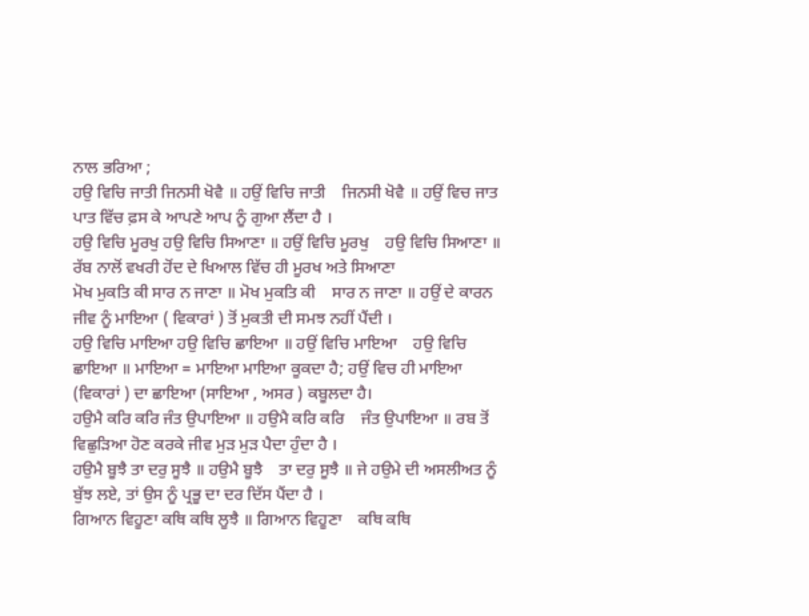ਨਾਲ ਭਰਿਆ ;
ਹਉ ਵਿਚਿ ਜਾਤੀ ਜਿਨਸੀ ਖੋਵੈ ॥ ਹਉਂ ਵਿਚਿ ਜਾਤੀ    ਜਿਨਸੀ ਖੋਵੈ ॥ ਹਉਂ ਵਿਚ ਜਾਤ ਪਾਤ ਵਿੱਚ ਫ਼ਸ ਕੇ ਆਪਣੇ ਆਪ ਨੂੰ ਗੁਆ ਲੈਂਦਾ ਹੈ ।
ਹਉ ਵਿਚਿ ਮੂਰਖੁ ਹਉ ਵਿਚਿ ਸਿਆਣਾ ॥ ਹਉਂ ਵਿਚਿ ਮੂਰਖੁ    ਹਉ ਵਿਚਿ ਸਿਆਣਾ ॥ ਰੱਬ ਨਾਲੋਂ ਵਖਰੀ ਹੋਂਦ ਦੇ ਖਿਆਲ ਵਿੱਚ ਹੀ ਮੂਰਖ ਅਤੇ ਸਿਆਣਾ
ਮੋਖ ਮੁਕਤਿ ਕੀ ਸਾਰ ਨ ਜਾਣਾ ॥ ਮੋਖ ਮੁਕਤਿ ਕੀ    ਸਾਰ ਨ ਜਾਣਾ ॥ ਹਉਂ ਦੇ ਕਾਰਨ ਜੀਵ ਨੂੰ ਮਾਇਆ ( ਵਿਕਾਰਾਂ ) ਤੋਂ ਮੁਕਤੀ ਦੀ ਸਮਝ ਨਹੀਂ ਪੈਂਦੀ ।
ਹਉ ਵਿਚਿ ਮਾਇਆ ਹਉ ਵਿਚਿ ਛਾਇਆ ॥ ਹਉਂ ਵਿਚਿ ਮਾਇਆ    ਹਉ ਵਿਚਿ ਛਾਇਆ ॥ ਮਾਇਆ = ਮਾਇਆ ਮਾਇਆ ਕੂਕਦਾ ਹੈ; ਹਉਂ ਵਿਚ ਹੀ ਮਾਇਆ (ਵਿਕਾਰਾਂ ) ਦਾ ਛਾਇਆ (ਸਾਇਆ , ਅਸਰ ) ਕਬੂਲਦਾ ਹੈ।
ਹਉਮੈ ਕਰਿ ਕਰਿ ਜੰਤ ਉਪਾਇਆ ॥ ਹਉਮੈ ਕਰਿ ਕਰਿ    ਜੰਤ ਉਪਾਇਆ ॥ ਰਬ ਤੋਂ ਵਿਛੁੜਿਆ ਹੋਣ ਕਰਕੇ ਜੀਵ ਮੁੜ ਮੁੜ ਪੈਦਾ ਹੁੰਦਾ ਹੈ ।
ਹਉਮੈ ਬੂਝੈ ਤਾ ਦਰੁ ਸੂਝੈ ॥ ਹਉਮੈ ਬੂਝੈ    ਤਾ ਦਰੁ ਸੂਝੈ ॥ ਜੇ ਹਉਮੇ ਦੀ ਅਸਲੀਅਤ ਨੂੰ ਬੁੱਝ ਲਏ, ਤਾਂ ਉਸ ਨੂੰ ਪ੍ਰਭੂ ਦਾ ਦਰ ਦਿੱਸ ਪੈਂਦਾ ਹੈ ।
ਗਿਆਨ ਵਿਹੂਣਾ ਕਥਿ ਕਥਿ ਲੂਝੈ ॥ ਗਿਆਨ ਵਿਹੂਣਾ    ਕਥਿ ਕਥਿ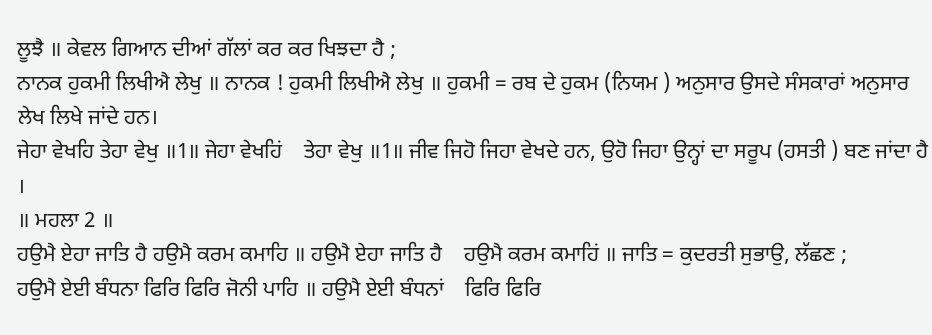ਲੂਝੈ ॥ ਕੇਵਲ ਗਿਆਨ ਦੀਆਂ ਗੱਲਾਂ ਕਰ ਕਰ ਖਿਝਦਾ ਹੈ ;
ਨਾਨਕ ਹੁਕਮੀ ਲਿਖੀਐ ਲੇਖੁ ॥ ਨਾਨਕ ! ਹੁਕਮੀ ਲਿਖੀਐ ਲੇਖੁ ॥ ਹੁਕਮੀ = ਰਬ ਦੇ ਹੁਕਮ (ਨਿਯਮ ) ਅਨੁਸਾਰ ਉਸਦੇ ਸੰਸਕਾਰਾਂ ਅਨੁਸਾਰ ਲੇਖ ਲਿਖੇ ਜਾਂਦੇ ਹਨ।
ਜੇਹਾ ਵੇਖਹਿ ਤੇਹਾ ਵੇਖੁ ॥1॥ ਜੇਹਾ ਵੇਖਹਿਂ    ਤੇਹਾ ਵੇਖੁ ॥1॥ ਜੀਵ ਜਿਹੋ ਜਿਹਾ ਵੇਖਦੇ ਹਨ, ਉਹੋ ਜਿਹਾ ਉਨ੍ਹਾਂ ਦਾ ਸਰੂਪ (ਹਸਤੀ ) ਬਣ ਜਾਂਦਾ ਹੈ ।
॥ ਮਹਲਾ 2 ॥
ਹਉਮੈ ਏਹਾ ਜਾਤਿ ਹੈ ਹਉਮੈ ਕਰਮ ਕਮਾਹਿ ॥ ਹਉਮੈ ਏਹਾ ਜਾਤਿ ਹੈ    ਹਉਮੈ ਕਰਮ ਕਮਾਹਿਂ ॥ ਜਾਤਿ = ਕੁਦਰਤੀ ਸੁਭਾਉ, ਲੱਛਣ ;
ਹਉਮੈ ਏਈ ਬੰਧਨਾ ਫਿਰਿ ਫਿਰਿ ਜੋਨੀ ਪਾਹਿ ॥ ਹਉਮੈ ਏਈ ਬੰਧਨਾਂ    ਫਿਰਿ ਫਿਰਿ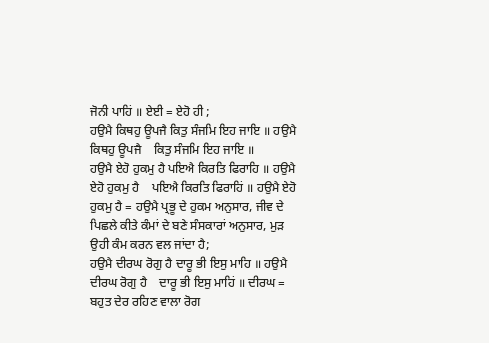ਜੋਨੀ ਪਾਹਿਂ ॥ ਏਈ = ਏਹੋ ਹੀ ;
ਹਉਮੈ ਕਿਥਹੁ ਊਪਜੈ ਕਿਤੁ ਸੰਜਮਿ ਇਹ ਜਾਇ ॥ ਹਉਮੈ ਕਿਥਹੁ ਊਪਜੈ    ਕਿਤੁ ਸੰਜਮਿ ਇਹ ਜਾਇ ॥
ਹਉਮੈ ਏਹੋ ਹੁਕਮੁ ਹੈ ਪਇਐ ਕਿਰਤਿ ਫਿਰਾਹਿ ॥ ਹਉਮੈ ਏਹੋ ਹੁਕਮੁ ਹੈ    ਪਇਐ ਕਿਰਤਿ ਫਿਰਾਹਿਂ ॥ ਹਉਮੈ ਏਹੋ ਹੁਕਮੁ ਹੈ = ਹਉਮੈ ਪ੍ਰਭੂ ਦੇ ਹੁਕਮ ਅਨੁਸਾਰ, ਜੀਵ ਦੇ ਪਿਛਲੇ ਕੀਤੇ ਕੰਮਾਂ ਦੇ ਬਣੇ ਸੰਸਕਾਰਾਂ ਅਨੁਸਾਰ, ਮੁੜ ਉਹੀ ਕੰਮ ਕਰਨ ਵਲ ਜਾਂਦਾ ਹੈ;
ਹਉਮੈ ਦੀਰਘ ਰੋਗੁ ਹੈ ਦਾਰੂ ਭੀ ਇਸੁ ਮਾਹਿ ॥ ਹਉਮੈ ਦੀਰਘ ਰੋਗੁ ਹੈ    ਦਾਰੂ ਭੀ ਇਸੁ ਮਾਹਿਂ ॥ ਦੀਰਘ = ਬਹੁਤ ਦੇਰ ਰਹਿਣ ਵਾਲਾ ਰੋਗ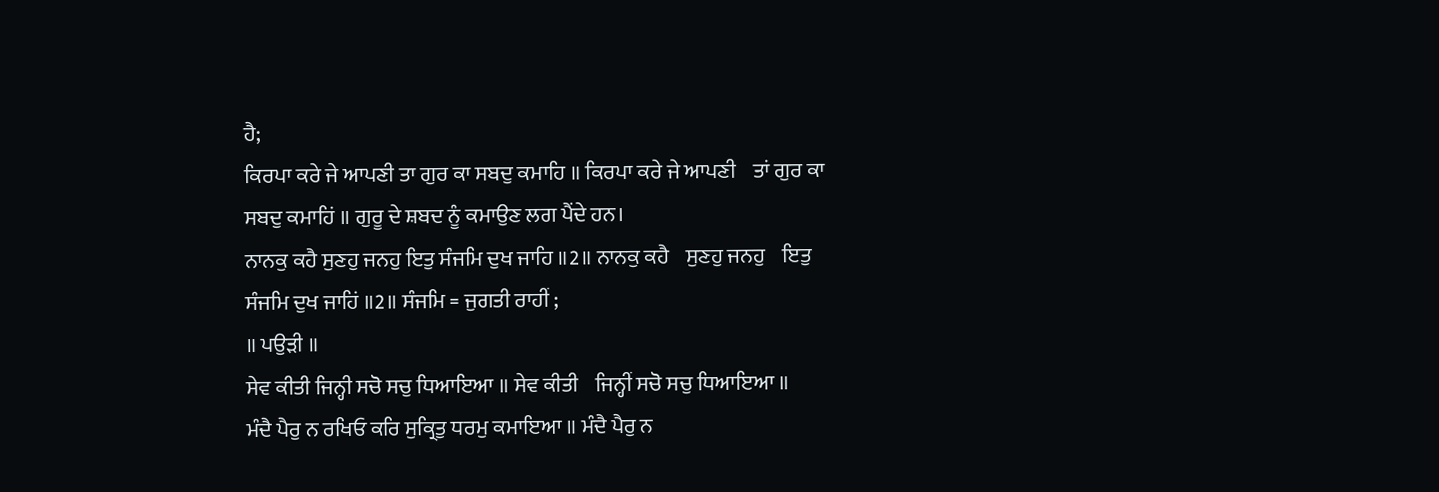ਹੈ;
ਕਿਰਪਾ ਕਰੇ ਜੇ ਆਪਣੀ ਤਾ ਗੁਰ ਕਾ ਸਬਦੁ ਕਮਾਹਿ ॥ ਕਿਰਪਾ ਕਰੇ ਜੇ ਆਪਣੀ    ਤਾਂ ਗੁਰ ਕਾ ਸਬਦੁ ਕਮਾਹਿਂ ॥ ਗੁਰੂ ਦੇ ਸ਼ਬਦ ਨੂੰ ਕਮਾਉਣ ਲਗ ਪੈਂਦੇ ਹਨ।
ਨਾਨਕੁ ਕਹੈ ਸੁਣਹੁ ਜਨਹੁ ਇਤੁ ਸੰਜਮਿ ਦੁਖ ਜਾਹਿ ॥2॥ ਨਾਨਕੁ ਕਹੈ    ਸੁਣਹੁ ਜਨਹੁ    ਇਤੁ ਸੰਜਮਿ ਦੁਖ ਜਾਹਿਂ ॥2॥ ਸੰਜਮਿ = ਜੁਗਤੀ ਰਾਹੀਂ ;
॥ ਪਉੜੀ ॥
ਸੇਵ ਕੀਤੀ ਜਿਨ੍ਹੀ ਸਚੋ ਸਚੁ ਧਿਆਇਆ ॥ ਸੇਵ ਕੀਤੀ    ਜਿਨ੍ਹੀਂ ਸਚੋ ਸਚੁ ਧਿਆਇਆ ॥
ਮੰਦੈ ਪੈਰੁ ਨ ਰਖਿਓ ਕਰਿ ਸੁਕ੍ਰਿਤੁ ਧਰਮੁ ਕਮਾਇਆ ॥ ਮੰਦੈ ਪੈਰੁ ਨ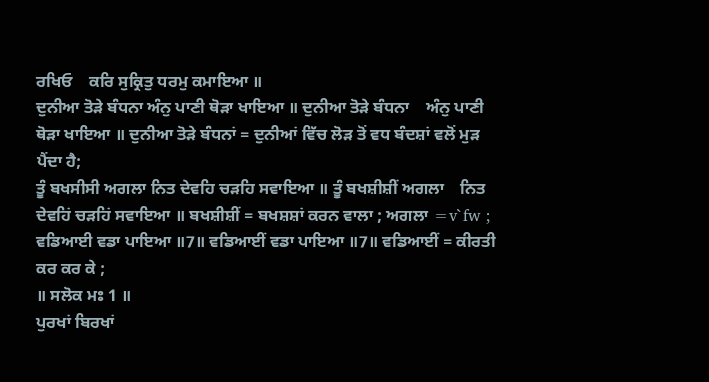ਰਖਿਓ    ਕਰਿ ਸੁਕ੍ਰਿਤੁ ਧਰਮੁ ਕਮਾਇਆ ॥
ਦੁਨੀਆ ਤੋੜੇ ਬੰਧਨਾ ਅੰਨੁ ਪਾਣੀ ਥੋੜਾ ਖਾਇਆ ॥ ਦੁਨੀਆ ਤੋੜੇ ਬੰਧਨਾ    ਅੰਨੁ ਪਾਣੀ ਥੋੜਾ ਖਾਇਆ ॥ ਦੁਨੀਆ ਤੋੜੇ ਬੰਧਨਾਂ = ਦੁਨੀਆਂ ਵਿੱਚ ਲੋੜ ਤੋਂ ਵਧ ਬੰਦਸ਼ਾਂ ਵਲੋਂ ਮੁੜ ਪੈਂਦਾ ਹੈ;
ਤੂੰ ਬਖਸੀਸੀ ਅਗਲਾ ਨਿਤ ਦੇਵਹਿ ਚੜਹਿ ਸਵਾਇਆ ॥ ਤੂੰ ਬਖਸ਼ੀਸ਼ੀਂ ਅਗਲਾ    ਨਿਤ ਦੇਵਹਿਂ ਚੜਹਿਂ ਸਵਾਇਆ ॥ ਬਖਸ਼ੀਸ਼ੀਂ = ਬਖਸ਼ਸ਼ਾਂ ਕਰਨ ਵਾਲਾ ; ਅਗਲਾ =v`fw ;
ਵਡਿਆਈ ਵਡਾ ਪਾਇਆ ॥7॥ ਵਡਿਆਈਂ ਵਡਾ ਪਾਇਆ ॥7॥ ਵਡਿਆਈਂ = ਕੀਰਤੀ ਕਰ ਕਰ ਕੇ ;
॥ ਸਲੋਕ ਮਃ 1 ॥
ਪੁਰਖਾਂ ਬਿਰਖਾਂ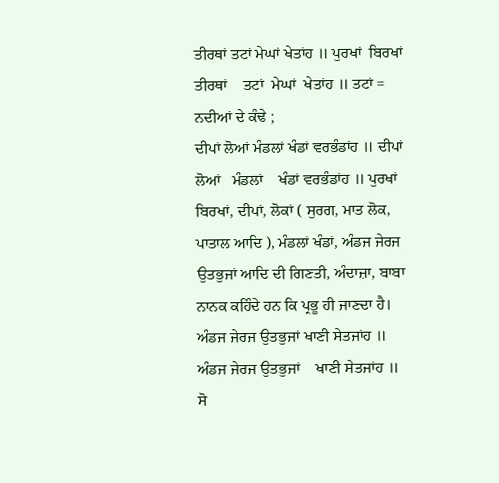ਤੀਰਥਾਂ ਤਟਾਂ ਮੇਘਾਂ ਖੇਤਾਂਹ ॥ ਪੁਰਖਾਂ  ਬਿਰਖਾਂ  ਤੀਰਥਾਂ    ਤਟਾਂ  ਮੇਘਾਂ  ਖੇਤਾਂਹ ॥ ਤਟਾਂ = ਨਦੀਆਂ ਦੇ ਕੰਢੇ ;
ਦੀਪਾਂ ਲੋਆਂ ਮੰਡਲਾਂ ਖੰਡਾਂ ਵਰਭੰਡਾਂਹ ॥ ਦੀਪਾਂ ਲੋਆਂ   ਮੰਡਲਾਂ    ਖੰਡਾਂ ਵਰਭੰਡਾਂਹ ॥ ਪੁਰਖਾਂ ਬਿਰਖਾਂ, ਦੀਪਾਂ, ਲੋਕਾਂ ( ਸੁਰਗ, ਮਾਤ ਲੋਕ, ਪਾਤਾਲ ਆਦਿ ), ਮੰਡਲਾਂ ਖੰਡਾਂ, ਅੰਡਜ ਜੇਰਜ ਉਤਭੁਜਾਂ ਆਦਿ ਦੀ ਗਿਣਤੀ, ਅੰਦਾਜ਼ਾ, ਬਾਬਾ ਨਾਨਕ ਕਹਿੰਦੇ ਹਨ ਕਿ ਪ੍ਰਭੂ ਹੀ ਜਾਣਦਾ ਹੈ।
ਅੰਡਜ ਜੇਰਜ ਉਤਭੁਜਾਂ ਖਾਣੀ ਸੇਤਜਾਂਹ ॥ ਅੰਡਜ ਜੇਰਜ ਉਤਭੁਜਾਂ    ਖਾਣੀ ਸੇਤਜਾਂਹ ॥
ਸੋ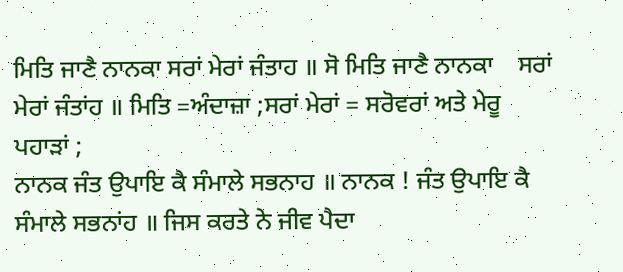ਮਿਤਿ ਜਾਣੈ ਨਾਨਕਾ ਸਰਾਂ ਮੇਰਾਂ ਜੰਤਾਹ ॥ ਸੋ ਮਿਤਿ ਜਾਣੈ ਨਾਨਕਾ    ਸਰਾਂ ਮੇਰਾਂ ਜੰਤਾਂਹ ॥ ਮਿਤਿ =ਅੰਦਾਜ਼ਾ ;ਸਰਾਂ ਮੇਰਾਂ = ਸਰੋਵਰਾਂ ਅਤੇ ਮੇਰੂ ਪਹਾੜਾਂ ;
ਨਾਨਕ ਜੰਤ ਉਪਾਇ ਕੈ ਸੰਮਾਲੇ ਸਭਨਾਹ ॥ ਨਾਨਕ ! ਜੰਤ ਉਪਾਇ ਕੈ    ਸੰਮਾਲੇ ਸਭਨਾਂਹ ॥ ਜਿਸ ਕਰਤੇ ਨੇ ਜੀਵ ਪੈਦਾ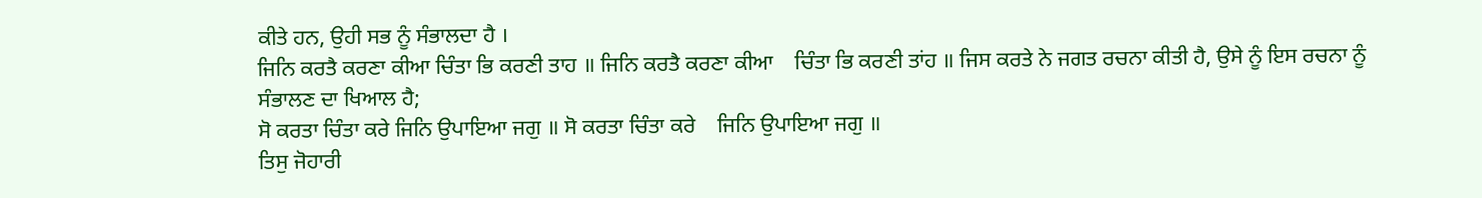ਕੀਤੇ ਹਨ, ਉਹੀ ਸਭ ਨੂੰ ਸੰਭਾਲਦਾ ਹੈ ।
ਜਿਨਿ ਕਰਤੈ ਕਰਣਾ ਕੀਆ ਚਿੰਤਾ ਭਿ ਕਰਣੀ ਤਾਹ ॥ ਜਿਨਿ ਕਰਤੈ ਕਰਣਾ ਕੀਆ    ਚਿੰਤਾ ਭਿ ਕਰਣੀ ਤਾਂਹ ॥ ਜਿਸ ਕਰਤੇ ਨੇ ਜਗਤ ਰਚਨਾ ਕੀਤੀ ਹੈ, ਉਸੇ ਨੂੰ ਇਸ ਰਚਨਾ ਨੂੰ ਸੰਭਾਲਣ ਦਾ ਖਿਆਲ ਹੈ;
ਸੋ ਕਰਤਾ ਚਿੰਤਾ ਕਰੇ ਜਿਨਿ ਉਪਾਇਆ ਜਗੁ ॥ ਸੋ ਕਰਤਾ ਚਿੰਤਾ ਕਰੇ    ਜਿਨਿ ਉਪਾਇਆ ਜਗੁ ॥
ਤਿਸੁ ਜੋਹਾਰੀ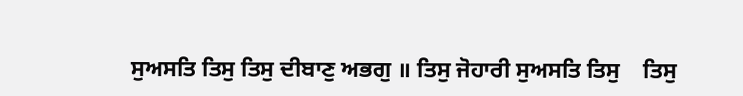ਸੁਅਸਤਿ ਤਿਸੁ ਤਿਸੁ ਦੀਬਾਣੁ ਅਭਗੁ ॥ ਤਿਸੁ ਜੋਹਾਰੀ ਸੁਅਸਤਿ ਤਿਸੁ    ਤਿਸੁ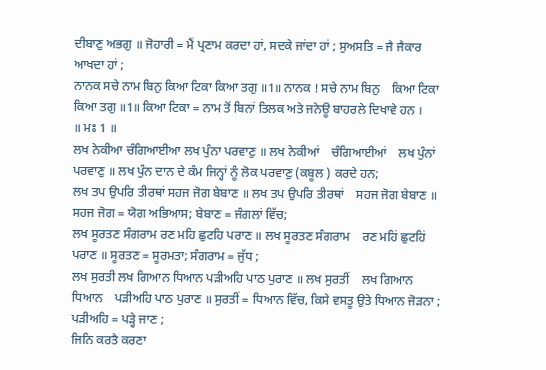ਦੀਬਾਣੁ ਅਭਗੁ ॥ ਜੋਹਾਰੀ = ਮੈਂ ਪ੍ਰਣਾਮ ਕਰਦਾ ਹਾਂ, ਸਦਕੇ ਜਾਂਦਾ ਹਾਂ ; ਸੁਅਸਤਿ = ਜੈ ਜੈਕਾਰ ਆਖਦਾ ਹਾਂ ;
ਨਾਨਕ ਸਚੇ ਨਾਮ ਬਿਨੁ ਕਿਆ ਟਿਕਾ ਕਿਆ ਤਗੁ ॥1॥ ਨਾਨਕ ! ਸਚੇ ਨਾਮ ਬਿਨੁ    ਕਿਆ ਟਿਕਾ    ਕਿਆ ਤਗੁ ॥1॥ ਕਿਆ ਟਿਕਾ = ਨਾਮ ਤੋਂ ਬਿਨਾਂ ਤਿਲਕ ਅਤੇ ਜਨੇਊ ਬਾਹਰਲੇ ਦਿਖਾਵੇ ਹਨ ।
॥ ਮਃ 1 ॥
ਲਖ ਨੇਕੀਆ ਚੰਗਿਆਈਆ ਲਖ ਪੁੰਨਾ ਪਰਵਾਣੁ ॥ ਲਖ ਨੇਕੀਆਂ    ਚੰਗਿਆਈਆਂ    ਲਖ ਪੁੰਨਾਂ    ਪਰਵਾਣੁ ॥ ਲਖ ਪੁੰਨ ਦਾਨ ਦੇ ਕੰਮ ਜਿਨ੍ਹਾਂ ਨੂੰ ਲੋਕ ਪਰਵਾਣੁ (ਕਬੂਲ ) ਕਰਦੇ ਹਨ;
ਲਖ ਤਪ ਉਪਰਿ ਤੀਰਥਾਂ ਸਹਜ ਜੋਗ ਬੇਬਾਣ ॥ ਲਖ ਤਪ ਉਪਰਿ ਤੀਰਥਾਂ    ਸਹਜ ਜੋਗ ਬੇਬਾਣ ॥ ਸਹਜ ਜੋਗ = ਯੋਗ ਅਭਿਆਸ; ਬੇਬਾਣ = ਜੰਗਲਾਂ ਵਿੱਚ;
ਲਖ ਸੂਰਤਣ ਸੰਗਰਾਮ ਰਣ ਮਹਿ ਛੁਟਹਿ ਪਰਾਣ ॥ ਲਖ ਸੂਰਤਣ ਸੰਗਰਾਮ    ਰਣ ਮਹਿਂ ਛੁਟਹਿਂ ਪਰਾਣ ॥ ਸੂਰਤਣ = ਸੂਰਮਤਾ; ਸੰਗਰਾਮ = ਜੁੱਧ ;
ਲਖ ਸੁਰਤੀ ਲਖ ਗਿਆਨ ਧਿਆਨ ਪੜੀਅਹਿ ਪਾਠ ਪੁਰਾਣ ॥ ਲਖ ਸੁਰਤੀਂ    ਲਖ ਗਿਆਨ ਧਿਆਨ    ਪੜੀਅਹਿ ਪਾਠ ਪੁਰਾਣ ॥ ਸੁਰਤੀਂ = ਧਿਆਨ ਵਿੱਚ, ਕਿਸੇ ਵਸਤੂ ਉਤੇ ਧਿਆਨ ਜੋੜਨਾ ; ਪੜੀਅਹਿ = ਪੜ੍ਹੇ ਜਾਣ ;
ਜਿਨਿ ਕਰਤੈ ਕਰਣਾ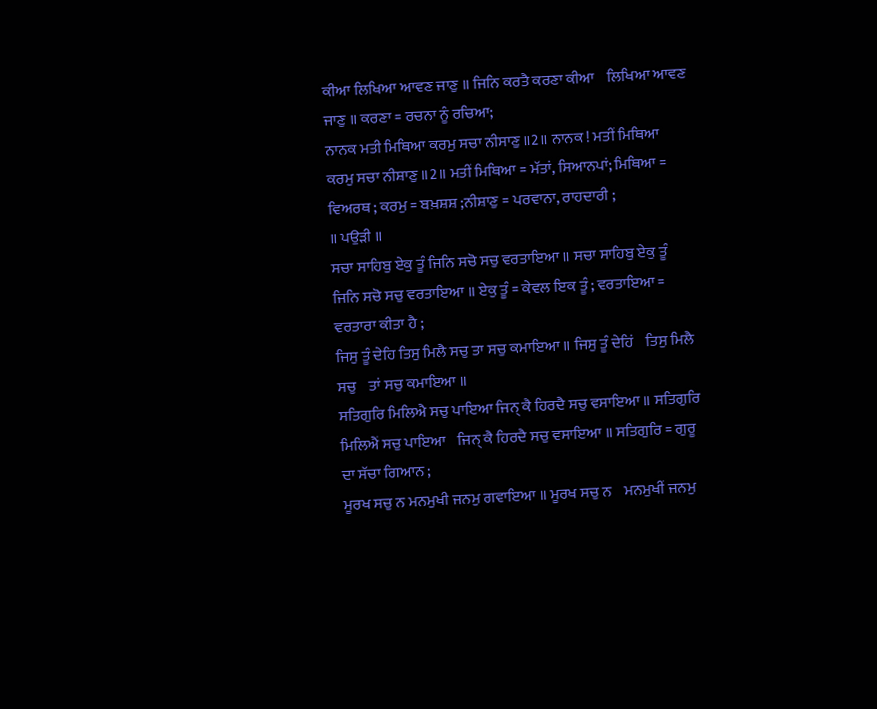ਕੀਆ ਲਿਖਿਆ ਆਵਣ ਜਾਣੁ ॥ ਜਿਨਿ ਕਰਤੈ ਕਰਣਾ ਕੀਆ    ਲਿਖਿਆ ਆਵਣ ਜਾਣੁ ॥ ਕਰਣਾ = ਰਚਨਾ ਨੂੰ ਰਚਿਆ;
ਨਾਨਕ ਮਤੀ ਮਿਥਿਆ ਕਰਮੁ ਸਚਾ ਨੀਸਾਣੁ ॥2॥ ਨਾਨਕ ! ਮਤੀਂ ਮਿਥਿਆ    ਕਰਮੁ ਸਚਾ ਨੀਸ਼ਾਣੁ ॥2॥ ਮਤੀਂ ਮਿਥਿਆ = ਮੱਤਾਂ, ਸਿਆਨਪਾਂ; ਮਿਥਿਆ = ਵਿਅਰਥ ; ਕਰਮੁ = ਬਖ਼ਸ਼ਸ਼ ;ਨੀਸ਼ਾਣੁ = ਪਰਵਾਨਾ, ਰਾਹਦਾਰੀ ;
॥ ਪਉੜੀ ॥
ਸਚਾ ਸਾਹਿਬੁ ਏਕੁ ਤੂੰ ਜਿਨਿ ਸਚੋ ਸਚੁ ਵਰਤਾਇਆ ॥ ਸਚਾ ਸਾਹਿਬੁ ਏਕੁ ਤੂੰ    ਜਿਨਿ ਸਚੋ ਸਚੁ ਵਰਤਾਇਆ ॥ ਏਕੁ ਤੂੰ = ਕੇਵਲ ਇਕ ਤੂੰ ; ਵਰਤਾਇਆ = ਵਰਤਾਰਾ ਕੀਤਾ ਹੈ ;
ਜਿਸੁ ਤੂੰ ਦੇਹਿ ਤਿਸੁ ਮਿਲੈ ਸਚੁ ਤਾ ਸਚੁ ਕਮਾਇਆ ॥ ਜਿਸੁ ਤੂੰ ਦੇਹਿਂ    ਤਿਸੁ ਮਿਲੈ ਸਚੁ    ਤਾਂ ਸਚੁ ਕਮਾਇਆ ॥
ਸਤਿਗੁਰਿ ਮਿਲਿਐ ਸਚੁ ਪਾਇਆ ਜਿਨ੍ ਕੈ ਹਿਰਦੈ ਸਚੁ ਵਸਾਇਆ ॥ ਸਤਿਗੁਰਿ ਮਿਲਿਐਂ ਸਚੁ ਪਾਇਆ    ਜਿਨ੍ ਕੈ ਹਿਰਦੈ ਸਚੁ ਵਸਾਇਆ ॥ ਸਤਿਗੁਰਿ = ਗੁਰੂ ਦਾ ਸੱਚਾ ਗਿਆਨ ;
ਮੂਰਖ ਸਚੁ ਨ ਮਨਮੁਖੀ ਜਨਮੁ ਗਵਾਇਆ ॥ ਮੂਰਖ ਸਚੁ ਨ    ਮਨਮੁਖੀਂ ਜਨਮੁ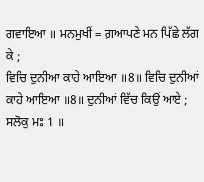ਗਵਾਇਆ ॥ ਮਨਮੁਖੀਂ = ਗ਼ਆਪਣੇ ਮਨ ਪਿੱਛੇ ਲੱਗ ਕੇ ;
ਵਿਚਿ ਦੁਨੀਆ ਕਾਹੇ ਆਇਆ ॥8॥ ਵਿਚਿ ਦੁਨੀਆਂ    ਕਾਹੇ ਆਇਆ ॥8॥ ਦੁਨੀਆਂ ਵਿੱਚ ਕਿਉਂ ਆਏ ;
ਸਲੋਕੁ ਮਃ 1 ॥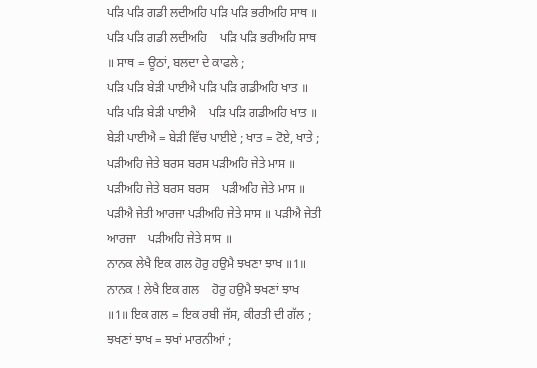ਪੜਿ ਪੜਿ ਗਡੀ ਲਦੀਅਹਿ ਪੜਿ ਪੜਿ ਭਰੀਅਹਿ ਸਾਥ ॥ ਪੜਿ ਪੜਿ ਗਡੀ ਲਦੀਅਹਿ    ਪੜਿ ਪੜਿ ਭਰੀਅਹਿ ਸਾਥ ॥ ਸਾਥ = ਊਠਾਂ, ਬਲਦਾ ਦੇ ਕਾਫਲੇ ;
ਪੜਿ ਪੜਿ ਬੇੜੀ ਪਾਈਐ ਪੜਿ ਪੜਿ ਗਡੀਅਹਿ ਖਾਤ ॥ ਪੜਿ ਪੜਿ ਬੇੜੀ ਪਾਈਐ    ਪੜਿ ਪੜਿ ਗਡੀਅਹਿ ਖਾਤ ॥ ਬੇੜੀ ਪਾਈਐ = ਬੇੜੀ ਵਿੱਚ ਪਾਈਏ ; ਖਾਤ = ਟੋਏ, ਖਾਤੇ ;
ਪੜੀਅਹਿ ਜੇਤੇ ਬਰਸ ਬਰਸ ਪੜੀਅਹਿ ਜੇਤੇ ਮਾਸ ॥ ਪੜੀਅਹਿ ਜੇਤੇ ਬਰਸ ਬਰਸ    ਪੜੀਅਹਿ ਜੇਤੇ ਮਾਸ ॥
ਪੜੀਐ ਜੇਤੀ ਆਰਜਾ ਪੜੀਅਹਿ ਜੇਤੇ ਸਾਸ ॥ ਪੜੀਐ ਜੇਤੀ ਆਰਜਾ    ਪੜੀਅਹਿ ਜੇਤੇ ਸਾਸ ॥
ਨਾਨਕ ਲੇਖੈ ਇਕ ਗਲ ਹੋਰੁ ਹਉਮੈ ਝਖਣਾ ਝਾਖ ॥1॥ ਨਾਨਕ ! ਲੇਖੈ ਇਕ ਗਲ    ਹੋਰੁ ਹਉਮੈ ਝਖਣਾਂ ਝਾਖ ॥1॥ ਇਕ ਗਲ = ਇਕ ਰਬੀ ਜੱਸ, ਕੀਰਤੀ ਦੀ ਗੱਲ ; ਝਖਣਾਂ ਝਾਖ = ਝਖਾਂ ਮਾਰਨੀਆਂ ;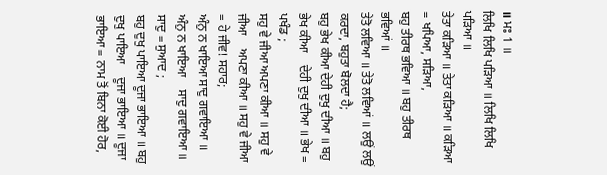॥ ਮਃ 1 ॥
ਲਿਖਿ ਲਿਖਿ ਪੜਿਆ ॥ ਲਿਖਿ ਲਿਖਿ ਪੜਿਆ ॥
ਤੇਤਾ ਕੜਿਆ ॥ ਤੇਤਾ ਕੜਿਆ ॥ ਕੜਿਆ = ਖਪਿਆ, ਸੜਿਆ,
ਬਹੁ ਤੀਰਥ ਭਵਿਆ ॥ ਬਹੁ ਤੀਰਥ ਭਵਿਆਂ ॥
ਤੇਤੋ ਲਵਿਆ ॥ ਤੇਤੋ ਲਵਿਆਂ ॥ ਲਉਂ ਲਉਂ ਕਰਦਾ, ਬਹੁਤਾ ਬੋਲਦਾ ਹੈ;
ਬਹੁ ਭੇਖ ਕੀਆ ਦੇਹੀ ਦੁਖੁ ਦੀਆ ॥ ਬਹੁ ਭੇਖ ਕੀਆ    ਦੇਹੀ ਦੁਖੁ ਦੀਆ ॥ ਭੇਖ = ਪਖੰਡ ;
ਸਹੁ ਵੇ ਜੀਆ ਅਪਣਾ ਕੀਆ ॥ ਸਹੁ ਵੇ ਜੀਆ    ਅਪਣਾ ਕੀਆ ॥ ਸਹੁ ਵੇ ਜੀਆ = ਹੇ ਜੀਵ! ਸਹਾਰ;
ਅੰਨੁ ਨ ਖਾਇਆ ਸਾਦੁ ਗਵਾਇਆ ॥ ਅੰਨੁ ਨ ਖਾਇਆ    ਸਾਦੁ ਗਵਾਇਆ ॥ ਸਾਦੁ = ਸੁਆਦ ;
ਬਹੁ ਦੁਖੁ ਪਾਇਆ ਦੂਜਾ ਭਾਇਆ ॥ ਬਹੁ ਦੁਖੁ ਪਾਇਆ    ਦੂਜਾ ਭਾਇਆ ॥ ਦੂਜਾ ਭਾਇਆ = ਨਾਮ ਤੋਂ ਬਿਨਾ ਕੋਈ ਹੋਰ,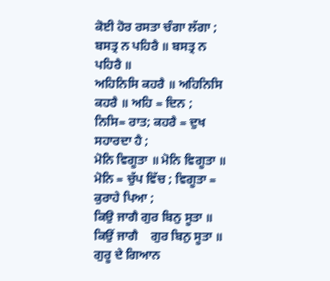ਕੋਈ ਹੋਰ ਰਸਤਾ ਚੰਗਾ ਲੱਗਾ ;
ਬਸਤ੍ਰ ਨ ਪਹਿਰੈ ॥ ਬਸਤ੍ਰ ਨ ਪਹਿਰੈ ॥
ਅਹਿਨਿਸਿ ਕਹਰੈ ॥ ਅਹਿਨਿਸਿ ਕਹਰੈ ॥ ਅਹਿ = ਦਿਨ ; ਨਿਸਿ= ਰਾਤ; ਕਹਰੈ = ਦੁਖ ਸਹਾਰਦਾ ਹੈ ;
ਮੋਨਿ ਵਿਗੂਤਾ ॥ ਮੋਨਿ ਵਿਗੂਤਾ ॥ ਮੋਨਿ = ਚੁੱਪ ਵਿੱਚ ; ਵਿਗੂਤਾ = ਕੁਰਾਹੇ ਪਿਆ ;
ਕਿਉ ਜਾਗੈ ਗੁਰ ਬਿਨੁ ਸੂਤਾ ॥ ਕਿਉਂ ਜਾਗੈ    ਗੁਰ ਬਿਨੁ ਸੂਤਾ ॥ ਗੁਰੂ ਦੇ ਗਿਆਨ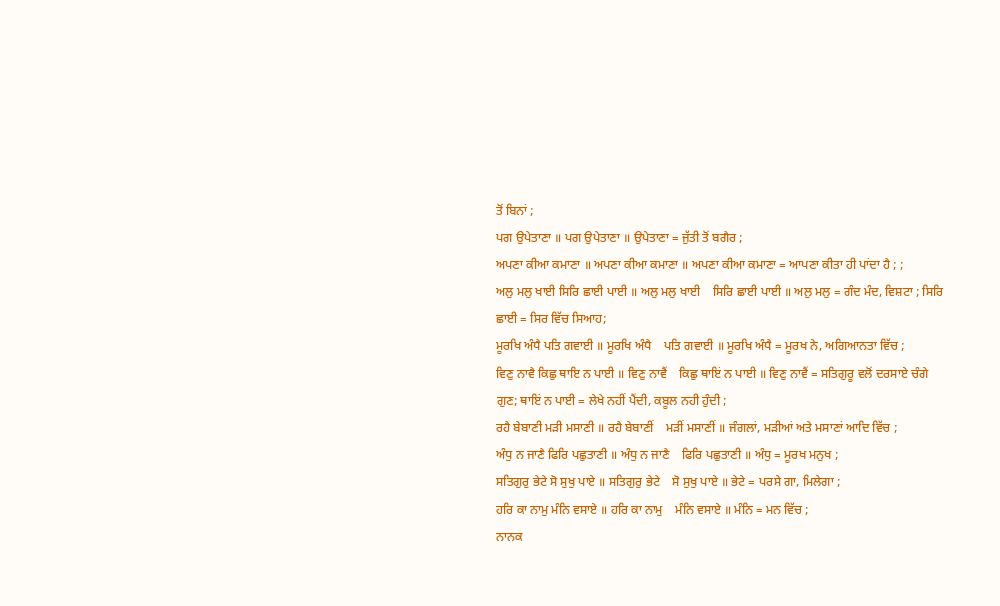ਤੋਂ ਬਿਨਾਂ ;
ਪਗ ਉਪੇਤਾਣਾ ॥ ਪਗ ਉਪੇਤਾਣਾ ॥ ਉਪੇਤਾਣਾ = ਜੁੱਤੀ ਤੋਂ ਬਗੈਰ ;
ਅਪਣਾ ਕੀਆ ਕਮਾਣਾ ॥ ਅਪਣਾ ਕੀਆ ਕਮਾਣਾ ॥ ਅਪਣਾ ਕੀਆ ਕਮਾਣਾ = ਆਪਣਾ ਕੀਤਾ ਹੀ ਪਾਂਦਾ ਹੈ ; ;
ਅਲੁ ਮਲੁ ਖਾਈ ਸਿਰਿ ਛਾਈ ਪਾਈ ॥ ਅਲੁ ਮਲੁ ਖਾਈ    ਸਿਰਿ ਛਾਈ ਪਾਈ ॥ ਅਲੁ ਮਲੁ = ਗੰਦ ਮੰਦ, ਵਿਸ਼ਟਾ ; ਸਿਰਿ ਛਾਈ = ਸਿਰ ਵਿੱਚ ਸਿਆਹ;
ਮੂਰਖਿ ਅੰਧੈ ਪਤਿ ਗਵਾਈ ॥ ਮੂਰਖਿ ਅੰਧੈ    ਪਤਿ ਗਵਾਈ ॥ ਮੂਰਖਿ ਅੰਧੈ = ਮੂਰਖ ਨੇ, ਅਗਿਆਨਤਾ ਵਿੱਚ ;
ਵਿਣੁ ਨਾਵੈ ਕਿਛੁ ਥਾਇ ਨ ਪਾਈ ॥ ਵਿਣੁ ਨਾਵੈਂ    ਕਿਛੁ ਥਾਇਂ ਨ ਪਾਈ ॥ ਵਿਣੁ ਨਾਵੈਂ = ਸਤਿਗੁਰੂ ਵਲੋਂ ਦਰਸਾਏ ਚੰਗੇ ਗੁਣ; ਥਾਇਂ ਨ ਪਾਈ = ਲੇਖੇ ਨਹੀਂ ਪੈਂਦੀ, ਕਬੂਲ ਨਹੀ ਹੁੰਦੀ ;
ਰਹੈ ਬੇਬਾਣੀ ਮੜੀ ਮਸਾਣੀ ॥ ਰਹੈ ਬੇਬਾਣੀਂ    ਮੜੀਂ ਮਸਾਣੀਂ ॥ ਜੰਗਲਾਂ, ਮੜੀਆਂ ਅਤੇ ਮਸਾਣਾਂ ਆਦਿ ਵਿੱਚ ;
ਅੰਧੁ ਨ ਜਾਣੈ ਫਿਰਿ ਪਛੁਤਾਣੀ ॥ ਅੰਧੁ ਨ ਜਾਣੈ    ਫਿਰਿ ਪਛੁਤਾਣੀ ॥ ਅੰਧੁ = ਮੂਰਖ ਮਨੁਖ ;
ਸਤਿਗੁਰੁ ਭੇਟੇ ਸੋ ਸੁਖੁ ਪਾਏ ॥ ਸਤਿਗੁਰੁ ਭੇਟੇ    ਸੋ ਸੁਖੁ ਪਾਏ ॥ ਭੇਟੇ = ਪਰਸੇ ਗਾ, ਮਿਲੇਗਾ ;
ਹਰਿ ਕਾ ਨਾਮੁ ਮੰਨਿ ਵਸਾਏ ॥ ਹਰਿ ਕਾ ਨਾਮੁ    ਮੰਨਿ ਵਸਾਏ ॥ ਮੰਨਿ = ਮਨ ਵਿੱਚ ;
ਨਾਨਕ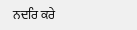ਨਦਰਿ ਕਰੇ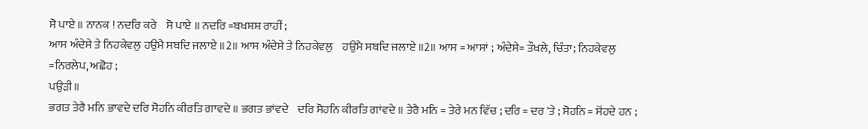ਸੋ ਪਾਏ ॥ ਨਾਨਕ ! ਨਦਰਿ ਕਰੇ    ਸੋ ਪਾਏ ॥ ਨਦਰਿ =ਬਖਸ਼ਸ਼ ਰਾਹੀਂ ;
ਆਸ ਅੰਦੇਸੇ ਤੇ ਨਿਹਕੇਵਲੁ ਹਉਮੈ ਸਬਦਿ ਜਲਾਏ ॥2॥ ਆਸ ਅੰਦੇਸੇ ਤੇ ਨਿਹਕੇਵਲੁ    ਹਉਮੈ ਸਬਦਿ ਜਲਾਏ ॥2॥ ਆਸ = ਆਸਾਂ ; ਅੰਦੇਸੇ= ਤੌਖਲੇ, ਚਿੰਤਾ; ਨਿਹਕੇਵਲੁ =ਨਿਰਲੇਪ, ਅਛੋਹ ;
ਪਉੜੀ ॥
ਭਗਤ ਤੇਰੈ ਮਨਿ ਭਾਵਦੇ ਦਰਿ ਸੋਹਨਿ ਕੀਰਤਿ ਗਾਵਦੇ ॥ ਭਗਤ ਭਾਂਵਦੇ    ਦਰਿ ਸੋਹਨਿ ਕੀਰਤਿ ਗਾਂਵਦੇ ॥ ਤੇਰੈ ਮਨਿ = ਤੇਰੇ ਮਨ ਵਿੱਚ ; ਦਰਿ = ਦਰ 'ਤੇ ; ਸੋਹਨਿ = ਸੋਂਹਦੇ ਹਨ ;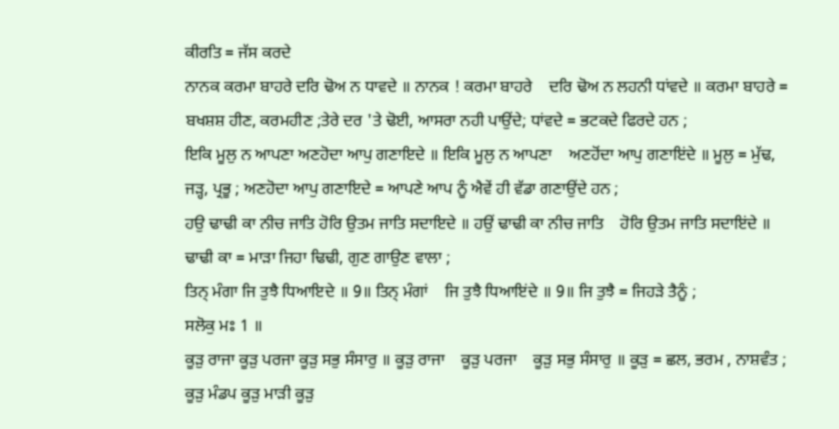ਕੀਰਤਿ = ਜੱਸ ਕਰਦੇ
ਨਾਨਕ ਕਰਮਾ ਬਾਹਰੇ ਦਰਿ ਢੋਅ ਨ ਧਾਵਦੇ ॥ ਨਾਨਕ ! ਕਰਮਾ ਬਾਹਰੇ    ਦਰਿ ਢੋਅ ਨ ਲਹਨੀ ਧਾਂਵਦੇ ॥ ਕਰਮਾ ਬਾਹਰੇ = ਬਖਸ਼ਸ਼ ਹੀਣ, ਕਰਮਹੀਣ ;ਤੇਰੇ ਦਰ 'ਤੇ ਢੋਈ, ਆਸਰਾ ਨਹੀ ਪਾਉਂਦੇ; ਧਾਂਵਦੇ = ਭਟਕਦੇ ਫਿਰਦੇ ਹਨ ;
ਇਕਿ ਮੂਲੁ ਨ ਆਪਣਾ ਅਣਹੋਦਾ ਆਪੁ ਗਣਾਇਦੇ ॥ ਇਕਿ ਮੂਲੁ ਨ ਆਪਣਾ    ਅਣਹੋਂਦਾ ਆਪੁ ਗਣਾਇਂਦੇ ॥ ਮੂਲੁ = ਮੁੱਢ, ਜੜ੍ਹ, ਪ੍ਰਭੂ ; ਅਣਹੋਦਾ ਆਪੁ ਗਣਾਇਦੇ = ਆਪਣੇ ਆਪ ਨੂੰ ਐਵੇਂ ਹੀ ਵੱਡਾ ਗਣਾਉਂਦੇ ਹਨ ;
ਹਉ ਢਾਢੀ ਕਾ ਨੀਚ ਜਾਤਿ ਹੋਰਿ ਉਤਮ ਜਾਤਿ ਸਦਾਇਦੇ ॥ ਹਉਂ ਢਾਢੀ ਕਾ ਨੀਚ ਜਾਤਿ    ਹੋਰਿ ਉਤਮ ਜਾਤਿ ਸਦਾਇਂਦੇ ॥ ਢਾਢੀ ਕਾ = ਮਾੜਾ ਜਿਹਾ ਢਿਢੀ, ਗੁਣ ਗਾਉਣ ਵਾਲਾ ;
ਤਿਨ੍ ਮੰਗਾ ਜਿ ਤੁਝੈ ਧਿਆਇਦੇ ॥ 9॥ ਤਿਨ੍ ਮੰਗਾਂ    ਜਿ ਤੁਝੈ ਧਿਆਇਂਦੇ ॥ 9॥ ਜਿ ਤੁਝੈ = ਜਿਹੜੇ ਤੈਨੂੰ ;
ਸਲੋਕੁ ਮਃ 1 ॥
ਕੂੜੁ ਰਾਜਾ ਕੂੜੁ ਪਰਜਾ ਕੂੜੁ ਸਭੁ ਸੰਸਾਰੁ ॥ ਕੂੜੁ ਰਾਜਾ    ਕੂੜੁ ਪਰਜਾ    ਕੂੜੁ ਸਭੁ ਸੰਸਾਰੁ ॥ ਕੂੜੁ = ਛਲ, ਭਰਮ , ਨਾਸ਼ਵੰਤ ;
ਕੂੜੁ ਮੰਡਪ ਕੂੜੁ ਮਾੜੀ ਕੂੜੁ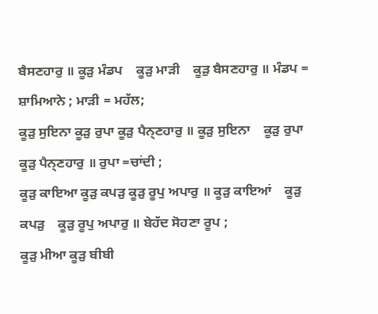ਬੈਸਣਹਾਰੁ ॥ ਕੂੜੁ ਮੰਡਪ    ਕੂੜੁ ਮਾੜੀ    ਕੂੜੁ ਬੈਸਣਹਾਰੁ ॥ ਮੰਡਪ = ਸ਼ਾਮਿਆਨੇ ; ਮਾੜੀ = ਮਹੱਲ;
ਕੂੜੁ ਸੁਇਨਾ ਕੂੜੁ ਰੁਪਾ ਕੂੜੁ ਪੈਨ੍ਣਹਾਰੁ ॥ ਕੂੜੁ ਸੁਇਨਾ    ਕੂੜੁ ਰੁਪਾ    ਕੂੜੁ ਪੈਨ੍ਣਹਾਰੁ ॥ ਰੁਪਾ =ਚਾਂਦੀ ;
ਕੂੜੁ ਕਾਇਆ ਕੂੜੁ ਕਪੜੁ ਕੂੜੁ ਰੂਪੁ ਅਪਾਰੁ ॥ ਕੂੜੁ ਕਾਇਆਂ    ਕੂੜੁ ਕਪੜੁ    ਕੂੜੁ ਰੂਪੁ ਅਪਾਰੁ ॥ ਬੇਹੱਦ ਸੋਹਣਾ ਰੂਪ ;
ਕੂੜੁ ਮੀਆ ਕੂੜੁ ਬੀਬੀ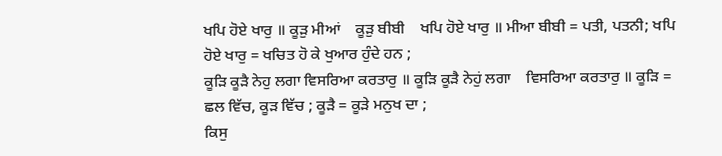ਖਪਿ ਹੋਏ ਖਾਰੁ ॥ ਕੂੜੁ ਮੀਆਂ    ਕੂੜੁ ਬੀਬੀ    ਖਪਿ ਹੋਏ ਖਾਰੁ ॥ ਮੀਆ ਬੀਬੀ = ਪਤੀ, ਪਤਨੀ; ਖਪਿ ਹੋਏ ਖਾਰੁ = ਖਚਿਤ ਹੋ ਕੇ ਖੁਆਰ ਹੁੰਦੇ ਹਨ ;
ਕੂੜਿ ਕੂੜੈ ਨੇਹੁ ਲਗਾ ਵਿਸਰਿਆ ਕਰਤਾਰੁ ॥ ਕੂੜਿ ਕੂੜੈ ਨੇਹੁਂ ਲਗਾ    ਵਿਸਰਿਆ ਕਰਤਾਰੁ ॥ ਕੂੜਿ = ਛਲ ਵਿੱਚ, ਕੂੜ ਵਿੱਚ ; ਕੂੜੈ = ਕੂੜੇ ਮਨੁਖ ਦਾ ;
ਕਿਸੁ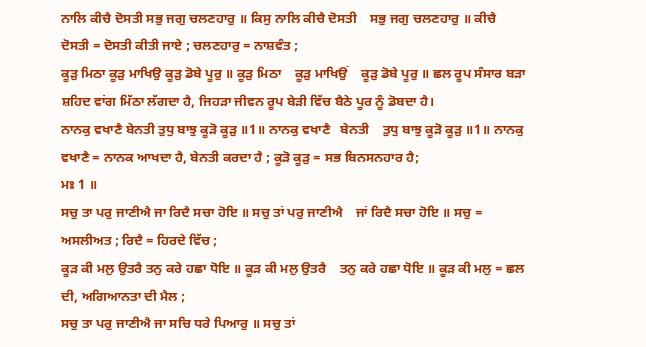ਨਾਲਿ ਕੀਚੈ ਦੋਸਤੀ ਸਭੁ ਜਗੁ ਚਲਣਹਾਰੁ ॥ ਕਿਸੁ ਨਾਲਿ ਕੀਚੈ ਦੋਸਤੀ    ਸਭੁ ਜਗੁ ਚਲਣਹਾਰੁ ॥ ਕੀਚੈ ਦੋਸਤੀ = ਦੋਸਤੀ ਕੀਤੀ ਜਾਏ ; ਚਲਣਹਾਰੁ = ਨਾਸ਼ਵੰਤ ;
ਕੂੜੁ ਮਿਠਾ ਕੂੜੁ ਮਾਖਿਉ ਕੂੜੁ ਡੋਬੇ ਪੂਰੁ ॥ ਕੂੜੁ ਮਿਠਾ    ਕੂੜੁ ਮਾਖਿਉਂ    ਕੂੜੁ ਡੋਬੇ ਪੂਰੁ ॥ ਛਲ ਰੂਪ ਸੰਸਾਰ ਬੜਾ ਸ਼ਹਿਦ ਵਾਂਗ ਮਿੱਠਾ ਲੱਗਦਾ ਹੈ, ਜਿਹੜਾ ਜੀਵਨ ਰੂਪ ਬੇੜੀ ਵਿੱਚ ਬੈਠੇ ਪੂਰ ਨੂੰ ਡੋਬਦਾ ਹੈ।
ਨਾਨਕੁ ਵਖਾਣੈ ਬੇਨਤੀ ਤੁਧੁ ਬਾਝੁ ਕੂੜੋ ਕੂੜੁ ॥1॥ ਨਾਨਕੁ ਵਖਾਣੈ   ਬੇਨਤੀ    ਤੁਧੁ ਬਾਝੁ ਕੂੜੋ ਕੂੜੁ ॥1॥ ਨਾਨਕੁ ਵਖਾਣੈ = ਨਾਨਕ ਆਖਦਾ ਹੈ, ਬੇਨਤੀ ਕਰਦਾ ਹੈ ; ਕੂੜੋ ਕੂੜੁ = ਸਭ ਬਿਨਸਨਹਾਰ ਹੈ;
ਮਃ 1 ॥
ਸਚੁ ਤਾ ਪਰੁ ਜਾਣੀਐ ਜਾ ਰਿਦੈ ਸਚਾ ਹੋਇ ॥ ਸਚੁ ਤਾਂ ਪਰੁ ਜਾਣੀਐ    ਜਾਂ ਰਿਦੈ ਸਚਾ ਹੋਇ ॥ ਸਚੁ = ਅਸਲੀਅਤ ; ਰਿਦੈ = ਹਿਰਦੇ ਵਿੱਚ ;
ਕੂੜ ਕੀ ਮਲੁ ਉਤਰੈ ਤਨੁ ਕਰੇ ਹਛਾ ਧੋਇ ॥ ਕੂੜ ਕੀ ਮਲੁ ਉਤਰੈ    ਤਨੁ ਕਰੇ ਹਛਾ ਧੋਇ ॥ ਕੂੜ ਕੀ ਮਲੁ = ਛਲ ਦੀ, ਅਗਿਆਨਤਾ ਦੀ ਮੈਲ ;
ਸਚੁ ਤਾ ਪਰੁ ਜਾਣੀਐ ਜਾ ਸਚਿ ਧਰੇ ਪਿਆਰੁ ॥ ਸਚੁ ਤਾਂ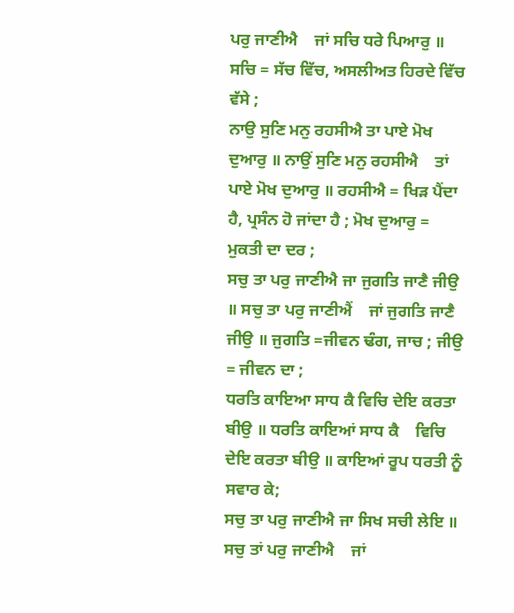ਪਰੁ ਜਾਣੀਐ    ਜਾਂ ਸਚਿ ਧਰੇ ਪਿਆਰੁ ॥ ਸਚਿ = ਸੱਚ ਵਿੱਚ, ਅਸਲੀਅਤ ਹਿਰਦੇ ਵਿੱਚ ਵੱਸੇ ;
ਨਾਉ ਸੁਣਿ ਮਨੁ ਰਹਸੀਐ ਤਾ ਪਾਏ ਮੋਖ ਦੁਆਰੁ ॥ ਨਾਉਂ ਸੁਣਿ ਮਨੁ ਰਹਸੀਐ    ਤਾਂ ਪਾਏ ਮੋਖ ਦੁਆਰੁ ॥ ਰਹਸੀਐ = ਖਿੜ ਪੈਂਦਾ ਹੈ, ਪ੍ਰਸੰਨ ਹੋ ਜਾਂਦਾ ਹੈ ; ਮੋਖ ਦੁਆਰੁ = ਮੁਕਤੀ ਦਾ ਦਰ ;
ਸਚੁ ਤਾ ਪਰੁ ਜਾਣੀਐ ਜਾ ਜੁਗਤਿ ਜਾਣੈ ਜੀਉ ॥ ਸਚੁ ਤਾ ਪਰੁ ਜਾਣੀਐਂ    ਜਾਂ ਜੁਗਤਿ ਜਾਣੈ ਜੀਉ ॥ ਜੁਗਤਿ =ਜੀਵਨ ਢੰਗ, ਜਾਚ ; ਜੀਉ = ਜੀਵਨ ਦਾ ;
ਧਰਤਿ ਕਾਇਆ ਸਾਧ ਕੈ ਵਿਚਿ ਦੇਇ ਕਰਤਾ ਬੀਉ ॥ ਧਰਤਿ ਕਾਇਆਂ ਸਾਧ ਕੈ    ਵਿਚਿ ਦੇਇ ਕਰਤਾ ਬੀਉ ॥ ਕਾਇਆਂ ਰੂਪ ਧਰਤੀ ਨੂੰ ਸਵਾਰ ਕੇ;
ਸਚੁ ਤਾ ਪਰੁ ਜਾਣੀਐ ਜਾ ਸਿਖ ਸਚੀ ਲੇਇ ॥ ਸਚੁ ਤਾਂ ਪਰੁ ਜਾਣੀਐ    ਜਾਂ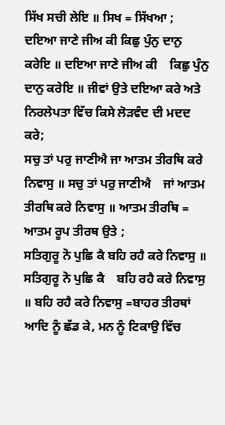ਸਿੱਖ ਸਚੀ ਲੇਇ ॥ ਸਿਖ = ਸਿੱਖਆ ;
ਦਇਆ ਜਾਣੇ ਜੀਅ ਕੀ ਕਿਛੁ ਪੁੰਨੁ ਦਾਨੁ ਕਰੇਇ ॥ ਦਇਆ ਜਾਣੇ ਜੀਅ ਕੀ    ਕਿਛੁ ਪੁੰਨੁ ਦਾਨੁ ਕਰੇਇ ॥ ਜੀਵਾਂ ਉਤੇ ਦਇਆ ਕਰੇ ਅਤੇ ਨਿਰਲੇਪਤਾ ਵਿੱਚ ਕਿਸੇ ਲੋੜਵੰਦ ਦੀ ਮਦਦ ਕਰੇ;
ਸਚੁ ਤਾਂ ਪਰੁ ਜਾਣੀਐ ਜਾ ਆਤਮ ਤੀਰਥਿ ਕਰੇ ਨਿਵਾਸੁ ॥ ਸਚੁ ਤਾਂ ਪਰੁ ਜਾਣੀਐ    ਜਾਂ ਆਤਮ ਤੀਰਥਿ ਕਰੇ ਨਿਵਾਸੁ ॥ ਆਤਮ ਤੀਰਥਿ = ਆਤਮ ਰੂਪ ਤੀਰਥ ਉਤੇ ;
ਸਤਿਗੁਰੂ ਨੋ ਪੁਛਿ ਕੈ ਬਹਿ ਰਹੈ ਕਰੇ ਨਿਵਾਸੁ ॥ ਸਤਿਗੁਰੂ ਨੋ ਪੁਛਿ ਕੈ    ਬਹਿ ਰਹੈ ਕਰੇ ਨਿਵਾਸੁ ॥ ਬਹਿ ਰਹੈ ਕਰੇ ਨਿਵਾਸੁ =ਬਾਹਰ ਤੀਰਥਾਂ ਆਦਿ ਨੂੰ ਛੱਡ ਕੇ, ਮਨ ਨੂੰ ਟਿਕਾਉ ਵਿੱਚ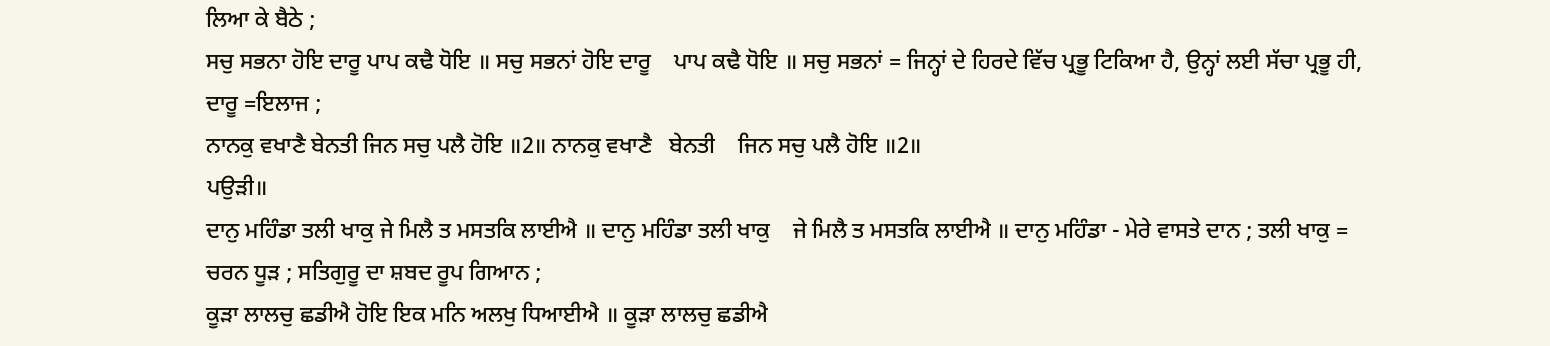ਲਿਆ ਕੇ ਬੈਠੇ ;
ਸਚੁ ਸਭਨਾ ਹੋਇ ਦਾਰੂ ਪਾਪ ਕਢੈ ਧੋਇ ॥ ਸਚੁ ਸਭਨਾਂ ਹੋਇ ਦਾਰੂ    ਪਾਪ ਕਢੈ ਧੋਇ ॥ ਸਚੁ ਸਭਨਾਂ = ਜਿਨ੍ਹਾਂ ਦੇ ਹਿਰਦੇ ਵਿੱਚ ਪ੍ਰਭੂ ਟਿਕਿਆ ਹੈ, ਉਨ੍ਹਾਂ ਲਈ ਸੱਚਾ ਪ੍ਰਭੂ ਹੀ, ਦਾਰੂ =ਇਲਾਜ ;
ਨਾਨਕੁ ਵਖਾਣੈ ਬੇਨਤੀ ਜਿਨ ਸਚੁ ਪਲੈ ਹੋਇ ॥2॥ ਨਾਨਕੁ ਵਖਾਣੈ   ਬੇਨਤੀ    ਜਿਨ ਸਚੁ ਪਲੈ ਹੋਇ ॥2॥
ਪਉੜੀ॥
ਦਾਨੁ ਮਹਿੰਡਾ ਤਲੀ ਖਾਕੁ ਜੇ ਮਿਲੈ ਤ ਮਸਤਕਿ ਲਾਈਐ ॥ ਦਾਨੁ ਮਹਿੰਡਾ ਤਲੀ ਖਾਕੁ    ਜੇ ਮਿਲੈ ਤ ਮਸਤਕਿ ਲਾਈਐ ॥ ਦਾਨੁ ਮਹਿੰਡਾ - ਮੇਰੇ ਵਾਸਤੇ ਦਾਨ ; ਤਲੀ ਖਾਕੁ = ਚਰਨ ਧੂੜ ; ਸਤਿਗੁਰੂ ਦਾ ਸ਼ਬਦ ਰੂਪ ਗਿਆਨ ;
ਕੂੜਾ ਲਾਲਚੁ ਛਡੀਐ ਹੋਇ ਇਕ ਮਨਿ ਅਲਖੁ ਧਿਆਈਐ ॥ ਕੂੜਾ ਲਾਲਚੁ ਛਡੀਐ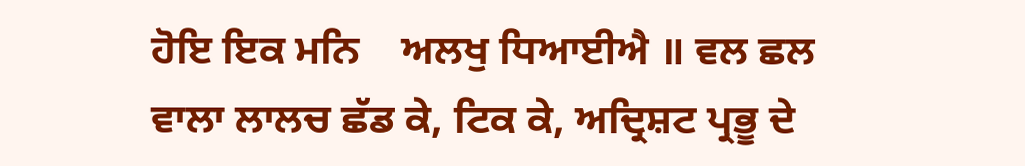ਹੋਇ ਇਕ ਮਨਿ    ਅਲਖੁ ਧਿਆਈਐ ॥ ਵਲ ਛਲ ਵਾਲਾ ਲਾਲਚ ਛੱਡ ਕੇ, ਟਿਕ ਕੇ, ਅਦ੍ਰਿਸ਼ਟ ਪ੍ਰਭੂ ਦੇ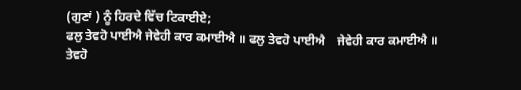(ਗੁਣਾਂ ) ਨੂੰ ਹਿਰਦੇ ਵਿੱਚ ਟਿਕਾਈਏ;
ਫਲੁ ਤੇਵਹੋ ਪਾਈਐ ਜੇਵੇਹੀ ਕਾਰ ਕਮਾਈਐ ॥ ਫਲੁ ਤੇਵਹੋ ਪਾਈਐ    ਜੇਵੇਹੀ ਕਾਰ ਕਮਾਈਐ ॥ ਤੇਵਹੋ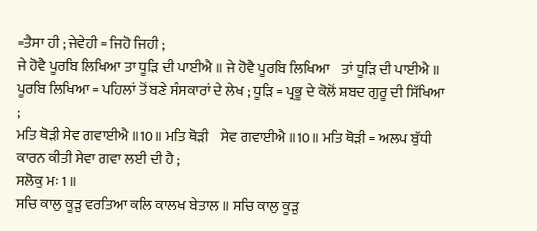=ਤੈਸਾ ਹੀ ; ਜੇਵੇਹੀ = ਜਿਹੋ ਜਿਹੀ ;
ਜੇ ਹੋਵੈ ਪੂਰਬਿ ਲਿਖਿਆ ਤਾ ਧੂੜਿ ਦੀ ਪਾਈਐ ॥ ਜੇ ਹੋਵੈ ਪੂਰਬਿ ਲਿਖਿਆ    ਤਾਂ ਧੂੜਿ ਦੀ ਪਾਈਐ ॥ ਪੂਰਬਿ ਲਿਖਿਆ = ਪਹਿਲਾਂ ਤੋਂ ਬਣੇ ਸੰਸਕਾਰਾਂ ਦੇ ਲੇਖ ; ਧੂੜਿ = ਪ੍ਰਭੂ ਦੇ ਕੋਲੋਂ ਸ਼ਬਦ ਗੁਰੂ ਦੀ ਸਿੱਖਿਆ ;
ਮਤਿ ਥੋੜੀ ਸੇਵ ਗਵਾਈਐ ॥10॥ ਮਤਿ ਥੋੜੀ    ਸੇਵ ਗਵਾਈਐ ॥10॥ ਮਤਿ ਥੋੜੀ = ਅਲਪ ਬੁੱਧੀ ਕਾਰਨ ਕੀਤੀ ਸੇਵਾ ਗਵਾ ਲਈ ਦੀ ਹੈ ;
ਸਲੋਕੁ ਮਃ 1 ॥
ਸਚਿ ਕਾਲੁ ਕੂੜੁ ਵਰਤਿਆ ਕਲਿ ਕਾਲਖ ਬੇਤਾਲ ॥ ਸਚਿ ਕਾਲੁ ਕੂੜੁ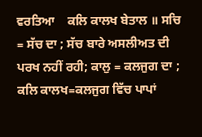ਵਰਤਿਆ    ਕਲਿ ਕਾਲਖ ਬੇਤਾਲ ॥ ਸਚਿ = ਸੱਚ ਦਾ ; ਸੱਚ ਬਾਰੇ ਅਸਲੀਅਤ ਦੀ ਪਰਖ ਨਹੀਂ ਰਹੀ; ਕਾਲੁ = ਕਲਜੁਗ ਦਾ ; ਕਲਿ ਕਾਲਖ=ਕਲਜੁਗ ਵਿੱਚ ਪਾਪਾਂ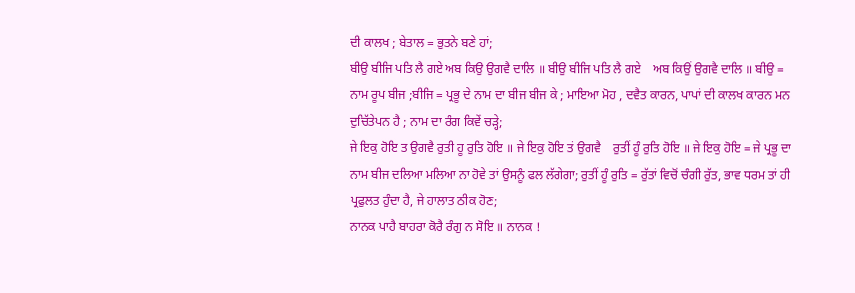ਦੀ ਕਾਲਖ ; ਬੇਤਾਲ = ਭੁਤਨੇ ਬਣੇ ਹਾਂ;
ਬੀਉ ਬੀਜਿ ਪਤਿ ਲੈ ਗਏ ਅਬ ਕਿਉ ਉਗਵੈ ਦਾਲਿ ॥ ਬੀਉ ਬੀਜਿ ਪਤਿ ਲੈ ਗਏ    ਅਬ ਕਿਉਂ ਉਗਵੈ ਦਾਲਿ ॥ ਬੀਉ = ਨਾਮ ਰੂਪ ਬੀਜ ;ਬੀਜਿ = ਪ੍ਰਭੂ ਦੇ ਨਾਮ ਦਾ ਬੀਜ ਬੀਜ ਕੇ ; ਮਾਇਆ ਮੋਹ , ਦਵੈਤ ਕਾਰਨ, ਪਾਪਾਂ ਦੀ ਕਾਲਖ ਕਾਰਨ ਮਨ ਦੁਚਿੱਤੇਪਨ ਹੈ ; ਨਾਮ ਦਾ ਰੰਗ ਕਿਵੇਂ ਚੜ੍ਹੇ;
ਜੇ ਇਕੁ ਹੋਇ ਤ ਉਗਵੈ ਰੁਤੀ ਹੂ ਰੁਤਿ ਹੋਇ ॥ ਜੇ ਇਕੁ ਹੋਇ ਤਂ ਉਗਵੈ    ਰੁਤੀਂ ਹੂੰ ਰੁਤਿ ਹੋਇ ॥ ਜੇ ਇਕੁ ਹੋਇ = ਜੇ ਪ੍ਰਭੂ ਦਾ ਨਾਮ ਬੀਜ ਦਲਿਆ ਮਲਿਆ ਨਾ ਹੋਵੇ ਤਾਂ ਉਸਨੂੰ ਫਲ ਲੱਗੇਗਾ; ਰੁਤੀਂ ਹੂੰ ਰੁਤਿ = ਰੁੱਤਾਂ ਵਿਚੋਂ ਚੰਗੀ ਰੁੱਤ, ਭਾਵ ਧਰਮ ਤਾਂ ਹੀ ਪ੍ਰਫੁਲਤ ਹੁੰਦਾ ਹੈ, ਜੇ ਹਾਲਾਤ ਠੀਕ ਹੋਣ;
ਨਾਨਕ ਪਾਹੈ ਬਾਹਰਾ ਕੋਰੈ ਰੰਗੁ ਨ ਸੋਇ ॥ ਨਾਨਕ !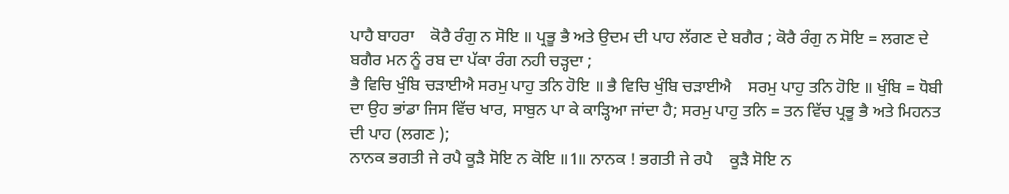ਪਾਹੈ ਬਾਹਰਾ    ਕੋਰੈ ਰੰਗੁ ਨ ਸੋਇ ॥ ਪ੍ਰਭੂ ਭੈ ਅਤੇ ਉਦਮ ਦੀ ਪਾਹ ਲੱਗਣ ਦੇ ਬਗੈਰ ; ਕੋਰੈ ਰੰਗੁ ਨ ਸੋਇ = ਲਗਣ ਦੇ ਬਗੈਰ ਮਨ ਨੂੰ ਰਬ ਦਾ ਪੱਕਾ ਰੰਗ ਨਹੀ ਚੜ੍ਹਦਾ ;
ਭੈ ਵਿਚਿ ਖੁੰਬਿ ਚੜਾਈਐ ਸਰਮੁ ਪਾਹੁ ਤਨਿ ਹੋਇ ॥ ਭੈ ਵਿਚਿ ਖੁੰਬਿ ਚੜਾਈਐ    ਸਰਮੁ ਪਾਹੁ ਤਨਿ ਹੋਇ ॥ ਖੁੰਬਿ = ਧੋਬੀ ਦਾ ਉਹ ਭਾਂਡਾ ਜਿਸ ਵਿੱਚ ਖਾਰ, ਸਾਬੁਨ ਪਾ ਕੇ ਕਾੜ੍ਹਿਆ ਜਾਂਦਾ ਹੈ; ਸਰਮੁ ਪਾਹੁ ਤਨਿ = ਤਨ ਵਿੱਚ ਪ੍ਰਭੂ ਭੈ ਅਤੇ ਮਿਹਨਤ ਦੀ ਪਾਹ (ਲਗਣ );
ਨਾਨਕ ਭਗਤੀ ਜੇ ਰਪੈ ਕੂੜੈ ਸੋਇ ਨ ਕੋਇ ॥1॥ ਨਾਨਕ ! ਭਗਤੀ ਜੇ ਰਪੈ    ਕੂੜੈ ਸੋਇ ਨ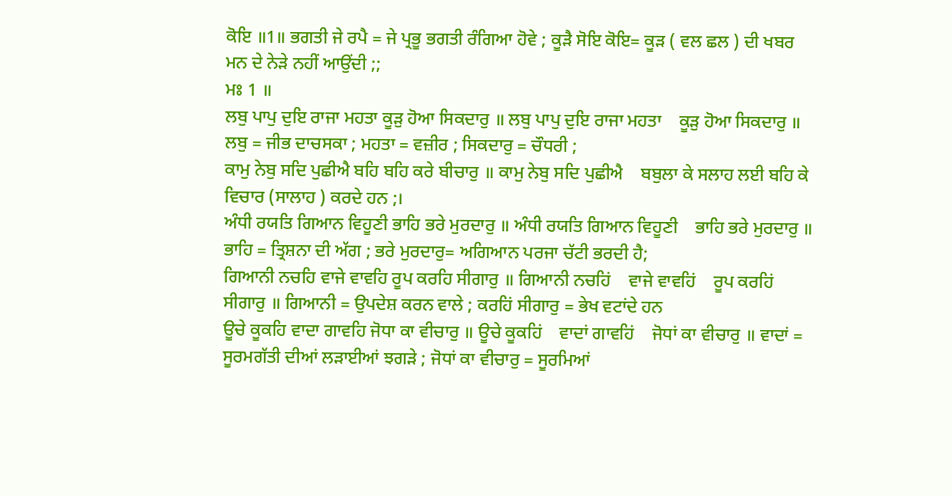ਕੋਇ ॥1॥ ਭਗਤੀ ਜੇ ਰਪੈ = ਜੇ ਪ੍ਰਭੂ ਭਗਤੀ ਰੰਗਿਆ ਹੋਵੇ ; ਕੂੜੈ ਸੋਇ ਕੋਇ= ਕੂੜ ( ਵਲ ਛਲ ) ਦੀ ਖਬਰ ਮਨ ਦੇ ਨੇੜੇ ਨਹੀਂ ਆਉਂਦੀ ;;
ਮਃ 1 ॥
ਲਬੁ ਪਾਪੁ ਦੁਇ ਰਾਜਾ ਮਹਤਾ ਕੂੜੁ ਹੋਆ ਸਿਕਦਾਰੁ ॥ ਲਬੁ ਪਾਪੁ ਦੁਇ ਰਾਜਾ ਮਹਤਾ    ਕੂੜੁ ਹੋਆ ਸਿਕਦਾਰੁ ॥ ਲਬੁ = ਜੀਭ ਦਾਚਸਕਾ ; ਮਹਤਾ = ਵਜ਼ੀਰ ; ਸਿਕਦਾਰੁ = ਚੌਧਰੀ ;
ਕਾਮੁ ਨੇਬੁ ਸਦਿ ਪੁਛੀਐ ਬਹਿ ਬਹਿ ਕਰੇ ਬੀਚਾਰੁ ॥ ਕਾਮੁ ਨੇਬੁ ਸਦਿ ਪੁਛੀਐ    ਬਬੁਲਾ ਕੇ ਸਲਾਹ ਲਈ ਬਹਿ ਕੇ ਵਿਚਾਰ (ਸਾਲਾਹ ) ਕਰਦੇ ਹਨ ;।
ਅੰਧੀ ਰਯਤਿ ਗਿਆਨ ਵਿਹੂਣੀ ਭਾਹਿ ਭਰੇ ਮੁਰਦਾਰੁ ॥ ਅੰਧੀ ਰਯਤਿ ਗਿਆਨ ਵਿਹੂਣੀ    ਭਾਹਿ ਭਰੇ ਮੁਰਦਾਰੁ ॥ ਭਾਹਿ = ਤ੍ਰਿਸ਼ਨਾ ਦੀ ਅੱਗ ; ਭਰੇ ਮੁਰਦਾਰੁ= ਅਗਿਆਨ ਪਰਜਾ ਚੱਟੀ ਭਰਦੀ ਹੈ;
ਗਿਆਨੀ ਨਚਹਿ ਵਾਜੇ ਵਾਵਹਿ ਰੂਪ ਕਰਹਿ ਸੀਗਾਰੁ ॥ ਗਿਆਨੀ ਨਚਹਿਂ    ਵਾਜੇ ਵਾਵਹਿਂ    ਰੂਪ ਕਰਹਿਂ ਸੀਗਾਰੁ ॥ ਗਿਆਨੀ = ਉਪਦੇਸ਼ ਕਰਨ ਵਾਲੇ ; ਕਰਹਿਂ ਸੀਗਾਰੁ = ਭੇਖ ਵਟਾਂਦੇ ਹਨ
ਊਚੇ ਕੂਕਹਿ ਵਾਦਾ ਗਾਵਹਿ ਜੋਧਾ ਕਾ ਵੀਚਾਰੁ ॥ ਊਚੇ ਕੂਕਹਿਂ    ਵਾਦਾਂ ਗਾਵਹਿਂ    ਜੋਧਾਂ ਕਾ ਵੀਚਾਰੁ ॥ ਵਾਦਾਂ = ਸੂਰਮਗੱਤੀ ਦੀਆਂ ਲੜਾਈਆਂ ਝਗੜੇ ; ਜੋਧਾਂ ਕਾ ਵੀਚਾਰੁ = ਸੂਰਮਿਆਂ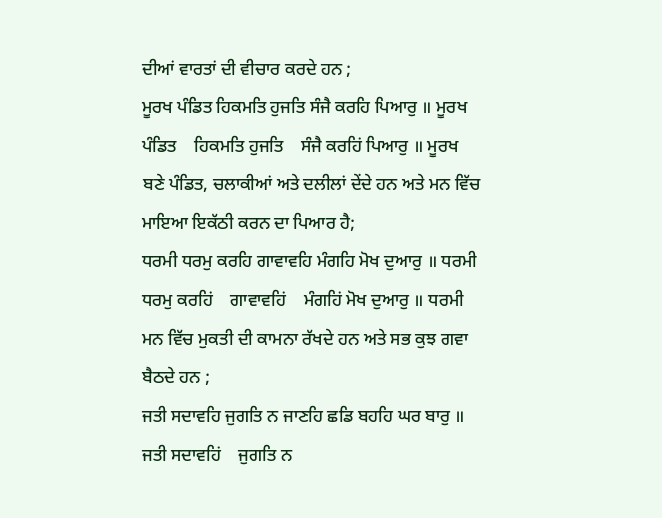ਦੀਆਂ ਵਾਰਤਾਂ ਦੀ ਵੀਚਾਰ ਕਰਦੇ ਹਨ ;
ਮੂਰਖ ਪੰਡਿਤ ਹਿਕਮਤਿ ਹੁਜਤਿ ਸੰਜੈ ਕਰਹਿ ਪਿਆਰੁ ॥ ਮੂਰਖ ਪੰਡਿਤ    ਹਿਕਮਤਿ ਹੁਜਤਿ    ਸੰਜੈ ਕਰਹਿਂ ਪਿਆਰੁ ॥ ਮੂਰਖ ਬਣੇ ਪੰਡਿਤ, ਚਲਾਕੀਆਂ ਅਤੇ ਦਲੀਲਾਂ ਦੇਂਦੇ ਹਨ ਅਤੇ ਮਨ ਵਿੱਚ ਮਾਇਆ ਇਕੱਠੀ ਕਰਨ ਦਾ ਪਿਆਰ ਹੈ;
ਧਰਮੀ ਧਰਮੁ ਕਰਹਿ ਗਾਵਾਵਹਿ ਮੰਗਹਿ ਮੋਖ ਦੁਆਰੁ ॥ ਧਰਮੀ ਧਰਮੁ ਕਰਹਿਂ    ਗਾਵਾਵਹਿਂ    ਮੰਗਹਿਂ ਮੋਖ ਦੁਆਰੁ ॥ ਧਰਮੀ ਮਨ ਵਿੱਚ ਮੁਕਤੀ ਦੀ ਕਾਮਨਾ ਰੱਖਦੇ ਹਨ ਅਤੇ ਸਭ ਕੁਝ ਗਵਾ ਬੈਠਦੇ ਹਨ ;
ਜਤੀ ਸਦਾਵਹਿ ਜੁਗਤਿ ਨ ਜਾਣਹਿ ਛਡਿ ਬਹਹਿ ਘਰ ਬਾਰੁ ॥ ਜਤੀ ਸਦਾਵਹਿਂ    ਜੁਗਤਿ ਨ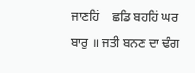ਜਾਣਹਿਂ    ਛਡਿ ਬਹਹਿਂ ਘਰ ਬਾਰੁ ॥ ਜਤੀ ਬਨਣ ਦਾ ਢੰਗ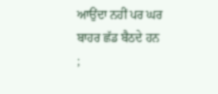ਆਉਂਦਾ ਨਹੀਂ ਪਰ ਘਰ ਬਾਹਰ ਛੱਡ ਬੈਠਦੇ ਹਨ ;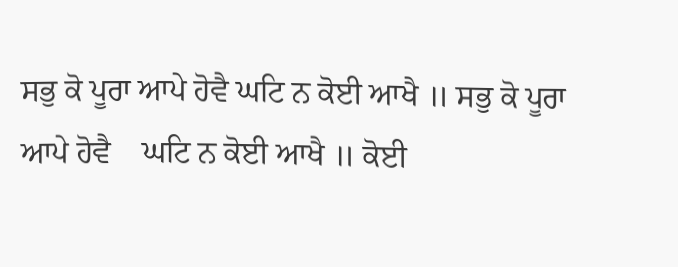ਸਭੁ ਕੋ ਪੂਰਾ ਆਪੇ ਹੋਵੈ ਘਟਿ ਨ ਕੋਈ ਆਖੈ ॥ ਸਭੁ ਕੋ ਪੂਰਾ ਆਪੇ ਹੋਵੈ    ਘਟਿ ਨ ਕੋਈ ਆਖੈ ॥ ਕੋਈ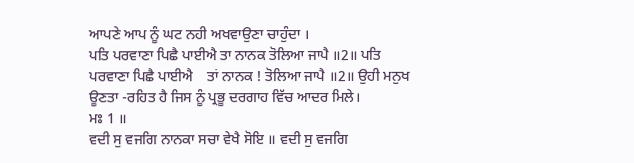ਆਪਣੇ ਆਪ ਨੂੰ ਘਟ ਨਹੀ ਅਖਵਾਉਣਾ ਚਾਹੁੰਦਾ ।
ਪਤਿ ਪਰਵਾਣਾ ਪਿਛੈ ਪਾਈਐ ਤਾ ਨਾਨਕ ਤੋਲਿਆ ਜਾਪੈ ॥2॥ ਪਤਿ ਪਰਵਾਣਾ ਪਿਛੈ ਪਾਈਐ    ਤਾਂ ਨਾਨਕ ! ਤੋਲਿਆ ਜਾਪੈ ॥2॥ ਉਹੀ ਮਨੁਖ ਊਣਤਾ -ਰਹਿਤ ਹੈ ਜਿਸ ਨੂੰ ਪ੍ਰਭੂ ਦਰਗਾਹ ਵਿੱਚ ਆਦਰ ਮਿਲੇ।
ਮਃ 1 ॥
ਵਦੀ ਸੁ ਵਜਗਿ ਨਾਨਕਾ ਸਚਾ ਵੇਖੈ ਸੋਇ ॥ ਵਦੀ ਸੁ ਵਜਗਿ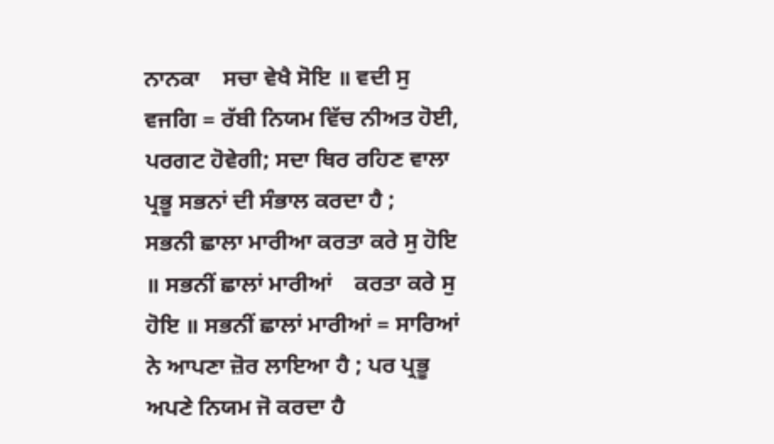ਨਾਨਕਾ    ਸਚਾ ਵੇਖੈ ਸੋਇ ॥ ਵਦੀ ਸੁ ਵਜਗਿ = ਰੱਬੀ ਨਿਯਮ ਵਿੱਚ ਨੀਅਤ ਹੋਈ, ਪਰਗਟ ਹੋਵੇਗੀ; ਸਦਾ ਥਿਰ ਰਹਿਣ ਵਾਲਾ ਪ੍ਰਭੂ ਸਭਨਾਂ ਦੀ ਸੰਭਾਲ ਕਰਦਾ ਹੈ ;
ਸਭਨੀ ਛਾਲਾ ਮਾਰੀਆ ਕਰਤਾ ਕਰੇ ਸੁ ਹੋਇ ॥ ਸਭਨੀਂ ਛਾਲਾਂ ਮਾਰੀਆਂ    ਕਰਤਾ ਕਰੇ ਸੁ ਹੋਇ ॥ ਸਭਨੀਂ ਛਾਲਾਂ ਮਾਰੀਆਂ = ਸਾਰਿਆਂ ਨੇ ਆਪਣਾ ਜ਼ੋਰ ਲਾਇਆ ਹੈ ; ਪਰ ਪ੍ਰਭੂ ਅਪਣੇ ਨਿਯਮ ਜੋ ਕਰਦਾ ਹੈ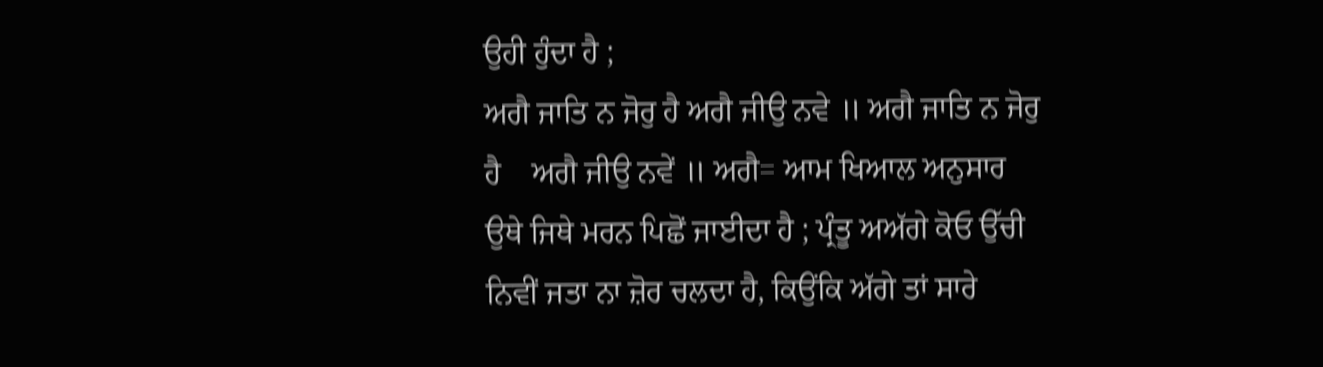ਉਹੀ ਹੁੰਦਾ ਹੈ ;
ਅਗੈ ਜਾਤਿ ਨ ਜੋਰੁ ਹੈ ਅਗੈ ਜੀਉ ਨਵੇ ॥ ਅਗੈ ਜਾਤਿ ਨ ਜੋਰੁ ਹੈ    ਅਗੈ ਜੀਉ ਨਵੇਂ ॥ ਅਗੈ= ਆਮ ਖਿਆਲ ਅਨੁਸਾਰ ਉਥੇ ਜਿਥੇ ਮਰਨ ਪਿਛੋਂ ਜਾਈਦਾ ਹੈ ; ਪ੍ਰੰਤੂ ਅਅੱਗੇ ਕੋਓ ਉੱਚੀ ਨਿਵੀਂ ਜਤਾ ਨਾ ਜ਼ੋਰ ਚਲਦਾ ਹੈ, ਕਿਉਂਕਿ ਅੱਗੇ ਤਾਂ ਸਾਰੇ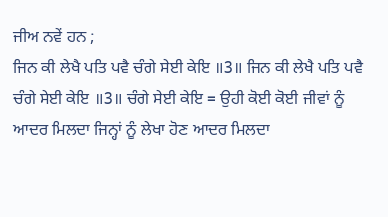ਜੀਅ ਨਵੇਂ ਹਨ ;
ਜਿਨ ਕੀ ਲੇਖੈ ਪਤਿ ਪਵੈ ਚੰਗੇ ਸੇਈ ਕੇਇ ॥3॥ ਜਿਨ ਕੀ ਲੇਖੈ ਪਤਿ ਪਵੈ    ਚੰਗੇ ਸੇਈ ਕੇਇ ॥3॥ ਚੰਗੇ ਸੇਈ ਕੇਇ = ਉਹੀ ਕੋਈ ਕੋਈ ਜੀਵਾਂ ਨੂੰ ਆਦਰ ਮਿਲਦਾ ਜਿਨ੍ਹਾਂ ਨੂੰ ਲੇਖਾ ਹੋਣ ਆਦਰ ਮਿਲਦਾ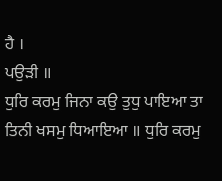ਹੈ ।
ਪਉੜੀ ॥
ਧੁਰਿ ਕਰਮੁ ਜਿਨਾ ਕਉ ਤੁਧੁ ਪਾਇਆ ਤਾ ਤਿਨੀ ਖਸਮੁ ਧਿਆਇਆ ॥ ਧੁਰਿ ਕਰਮੁ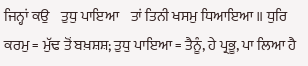ਜਿਨ੍ਹਾਂ ਕਉ    ਤੁਧੁ ਪਾਇਆ    ਤਾਂ ਤਿਨੀ ਖਸਮੁ ਧਿਆਇਆ ॥ ਧੁਰਿ ਕਰਮੁ = ਮੁੱਢ ਤੋਂ ਬਖ਼ਸ਼ਸ਼; ਤੁਧੁ ਪਾਇਆ = ਤੈਨੂੰ, ਹੇ ਪ੍ਰਭੂ, ਪਾ ਲਿਆ ਹੈ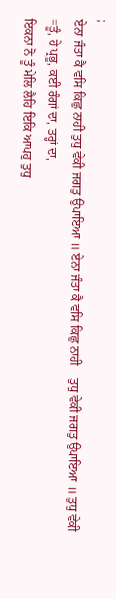;
ਏਨਾ ਜੰਤਾ ਕੈ ਵਸਿ ਕਿਛੁ ਨਾਹੀ ਤੁਧੁ ਵੇਕੀ ਜਗਤੁ ਉਪਾਇਆ ॥ ਏਨਾ ਜੰਤਾ ਕੈ ਵਸਿ ਕਿਛੁ ਨਾਹੀ    ਤੁਧੁ ਵੇਕੀ ਜਗਤੁ ਉਪਾਇਆ ॥ ਤੁਧੁ ਵੇਕੀ =ਤੂੰ, ਹੇ ਪ੍ਰਭੂ, ਕਈ ਰੰਗਾਂ ਦਾ, ਤਰ੍ਹਾਂ ਦਾ,
ਇਕਨਾ ਨੋ ਤੂੰ ਮੇਲਿ ਲੈਹਿ ਇਕਿ ਆਪਹੁ ਤੁਧੁ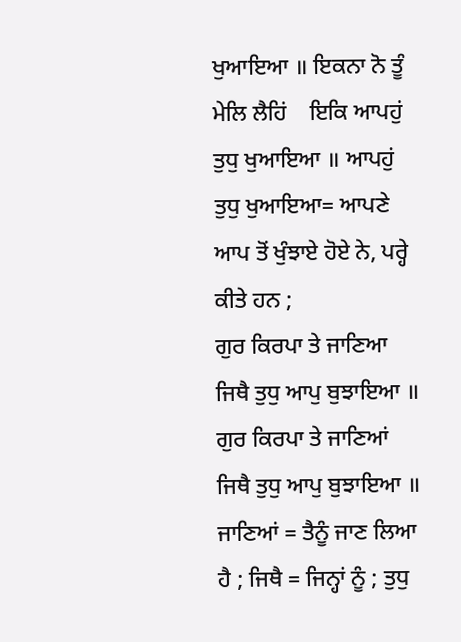ਖੁਆਇਆ ॥ ਇਕਨਾ ਨੋ ਤੂੰ ਮੇਲਿ ਲੈਹਿਂ    ਇਕਿ ਆਪਹੁਂ ਤੁਧੁ ਖੁਆਇਆ ॥ ਆਪਹੁਂ ਤੁਧੁ ਖੁਆਇਆ= ਆਪਣੇ ਆਪ ਤੋਂ ਖੁੰਝਾਏ ਹੋਏ ਨੇ, ਪਰ੍ਹੇ ਕੀਤੇ ਹਨ ;
ਗੁਰ ਕਿਰਪਾ ਤੇ ਜਾਣਿਆ ਜਿਥੈ ਤੁਧੁ ਆਪੁ ਬੁਝਾਇਆ ॥ ਗੁਰ ਕਿਰਪਾ ਤੇ ਜਾਣਿਆਂ    ਜਿਥੈ ਤੁਧੁ ਆਪੁ ਬੁਝਾਇਆ ॥ ਜਾਣਿਆਂ = ਤੈਨੂੰ ਜਾਣ ਲਿਆ ਹੈ ; ਜਿਥੈ = ਜਿਨ੍ਹਾਂ ਨੂੰ ; ਤੁਧੁ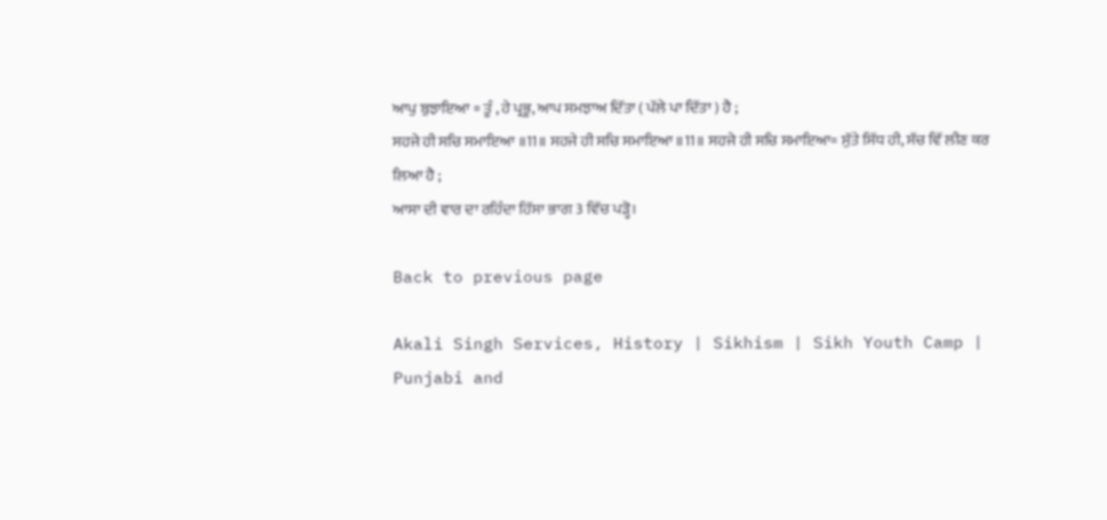ਆਪੁ ਬੁਝਾਇਆ = ਤੂੰ , ਹੇ ਪ੍ਰਭੂ, ਆਪ ਸਮਝਾਅ ਦਿੱਤਾ ( ਪੱਲੇ ਪਾ ਦਿੱਤਾ ) ਹੈ ;
ਸਹਜੇ ਹੀ ਸਚਿ ਸਮਾਇਆ ॥11॥ ਸਹਜੇ ਹੀ ਸਚਿ ਸਮਾਇਆ ॥11॥ ਸਹਜੇ ਹੀ ਸਚਿ ਸਮਾਇਆ= ਸੁੱਤੇ ਸਿੱਧ ਹੀ, ਸੱਚ ਵਿੱ ਲੀਣ ਕਰ ਲਿਆ ਹੈ ;
ਆਸਾ ਦੀ ਵਾਰ ਦਾ ਰਹਿੰਦਾ ਹਿੱਸਾ ਭਾਗ 3 ਵਿੱਚ ਪੜ੍ਹੋ।

Back to previous page

Akali Singh Services, History | Sikhism | Sikh Youth Camp | Punjabi and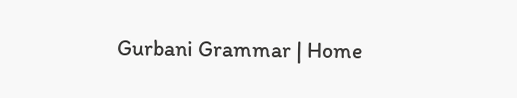Gurbani Grammar | Home